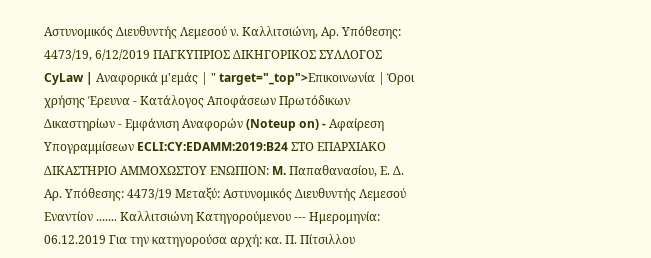Αστυνομικός Διευθυντής Λεμεσού ν. Καλλιτσιώνη, Aρ. Υπόθεσης: 4473/19, 6/12/2019 ΠΑΓΚΥΠΡΙΟΣ ΔΙΚΗΓΟΡΙΚΟΣ ΣΥΛΛΟΓΟΣ CyLaw | Αναφορικά μ'εμάς | " target="_top">Επικοινωνία | Όροι χρήσης Έρευνα - Κατάλογος Αποφάσεων Πρωτόδικων Δικαστηρίων - Εμφάνιση Αναφορών (Noteup on) - Αφαίρεση Υπογραμμίσεων ECLI:CY:EDAMM:2019:B24 ΣΤΟ ΕΠΑΡΧΙΑΚΟ ΔΙΚΑΣΤΗΡΙΟ ΑΜΜΟΧΩΣΤΟΥ ΕΝΩΠΙΟΝ: M. Παπαθανασίου, Ε. Δ. Aρ. Υπόθεσης: 4473/19 Μεταξύ: Αστυνομικός Διευθυντής Λεμεσού Εναντίον ....... Καλλιτσιώνη Κατηγορούμενου --- Ημερομηνία: 06.12.2019 Για την κατηγορούσα αρχή: κα. Π. Πίτσιλλου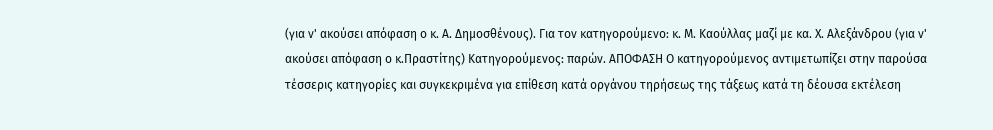(για ν' ακούσει απόφαση ο κ. Α. Δημοσθένους). Για τον κατηγορούμενο: κ. Μ. Καούλλας μαζί με κα. Χ. Αλεξάνδρου (για ν' ακούσει απόφαση ο κ.Πραστίτης) Κατηγορούμενος: παρών. ΑΠΟΦΑΣΗ Ο κατηγορούμενος αντιμετωπίζει στην παρούσα τέσσερις κατηγορίες και συγκεκριμένα για επίθεση κατά οργάνου τηρήσεως της τάξεως κατά τη δέουσα εκτέλεση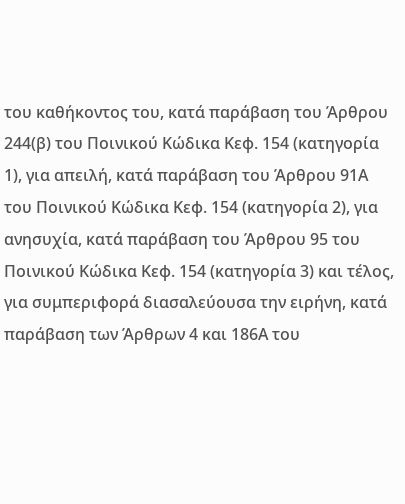του καθήκοντος του, κατά παράβαση του Άρθρου 244(β) του Ποινικού Κώδικα Κεφ. 154 (κατηγορία 1), για απειλή, κατά παράβαση του Άρθρου 91Α του Ποινικού Κώδικα Κεφ. 154 (κατηγορία 2), για ανησυχία, κατά παράβαση του Άρθρου 95 του Ποινικού Κώδικα Κεφ. 154 (κατηγορία 3) και τέλος, για συμπεριφορά διασαλεύουσα την ειρήνη, κατά παράβαση των Άρθρων 4 και 186Α του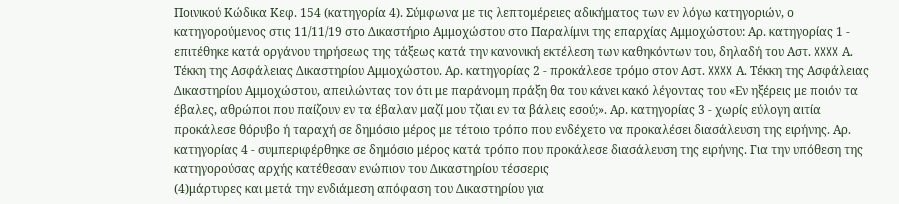Ποινικού Κώδικα Κεφ. 154 (κατηγορία 4). Σύμφωνα με τις λεπτομέρειες αδικήματος των εν λόγω κατηγοριών, ο κατηγορούμενος στις 11/11/19 στο Δικαστήριο Αμμοχώστου στο Παραλίμνι της επαρχίας Αμμοχώστου: Αρ. κατηγορίας 1 - επιτέθηκε κατά οργάνου τηρήσεως της τάξεως κατά την κανονική εκτέλεση των καθηκόντων του, δηλαδή του Αστ. XXXX Α. Τέκκη της Ασφάλειας Δικαστηρίου Αμμοχώστου. Αρ. κατηγορίας 2 - προκάλεσε τρόμο στον Αστ. XXXX Α. Τέκκη της Ασφάλειας Δικαστηρίου Αμμοχώστου, απειλώντας τον ότι με παράνομη πράξη θα του κάνει κακό λέγοντας του «Εν ηξέρεις με ποιόν τα έβαλες, αθρώποι που παίζουν εν τα έβαλαν μαζί μου τζιαι εν τα βάλεις εσού;». Αρ. κατηγορίας 3 - χωρίς εύλογη αιτία προκάλεσε θόρυβο ή ταραχή σε δημόσιο μέρος με τέτοιο τρόπο που ενδέχετο να προκαλέσει διασάλευση της ειρήνης. Αρ. κατηγορίας 4 - συμπεριφέρθηκε σε δημόσιο μέρος κατά τρόπο που προκάλεσε διασάλευση της ειρήνης. Για την υπόθεση της κατηγορούσας αρχής κατέθεσαν ενώπιον του Δικαστηρίου τέσσερις
(4)μάρτυρες και μετά την ενδιάμεση απόφαση του Δικαστηρίου για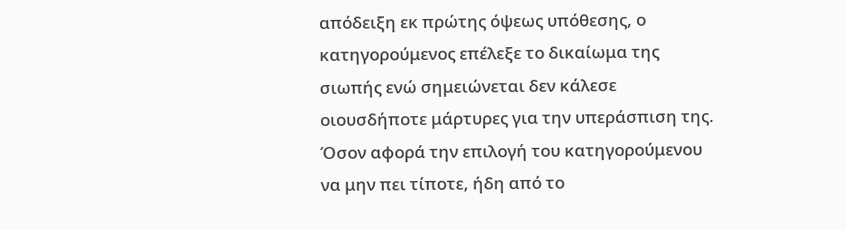απόδειξη εκ πρώτης όψεως υπόθεσης, ο κατηγορούμενος επέλεξε το δικαίωμα της σιωπής ενώ σημειώνεται δεν κάλεσε οιουσδήποτε μάρτυρες για την υπεράσπιση της. Όσον αφορά την επιλογή του κατηγορούμενου να μην πει τίποτε, ήδη από το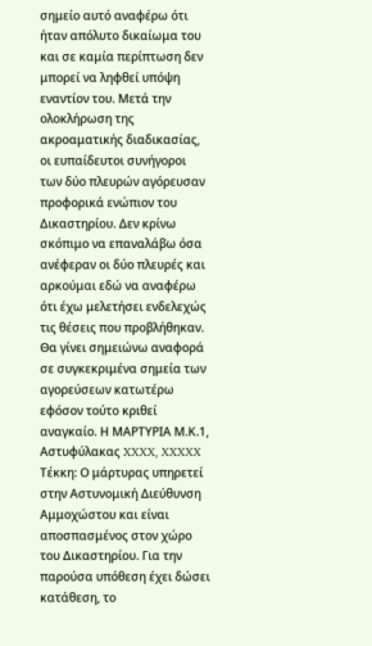σημείο αυτό αναφέρω ότι ήταν απόλυτο δικαίωμα του και σε καμία περίπτωση δεν μπορεί να ληφθεί υπόψη εναντίον του. Μετά την ολοκλήρωση της ακροαματικής διαδικασίας, οι ευπαίδευτοι συνήγοροι των δύο πλευρών αγόρευσαν προφορικά ενώπιον του Δικαστηρίου. Δεν κρίνω σκόπιμο να επαναλάβω όσα ανέφεραν οι δύο πλευρές και αρκούμαι εδώ να αναφέρω ότι έχω μελετήσει ενδελεχώς τις θέσεις που προβλήθηκαν. Θα γίνει σημειώνω αναφορά σε συγκεκριμένα σημεία των αγορεύσεων κατωτέρω εφόσον τούτο κριθεί αναγκαίο. Η ΜΑΡΤΥΡΙΑ Μ.Κ.1, Αστυφύλακας XXXX, XXXXX Τέκκη: Ο μάρτυρας υπηρετεί στην Αστυνομική Διεύθυνση Αμμοχώστου και είναι αποσπασμένος στον χώρο του Δικαστηρίου. Για την παρούσα υπόθεση έχει δώσει κατάθεση, το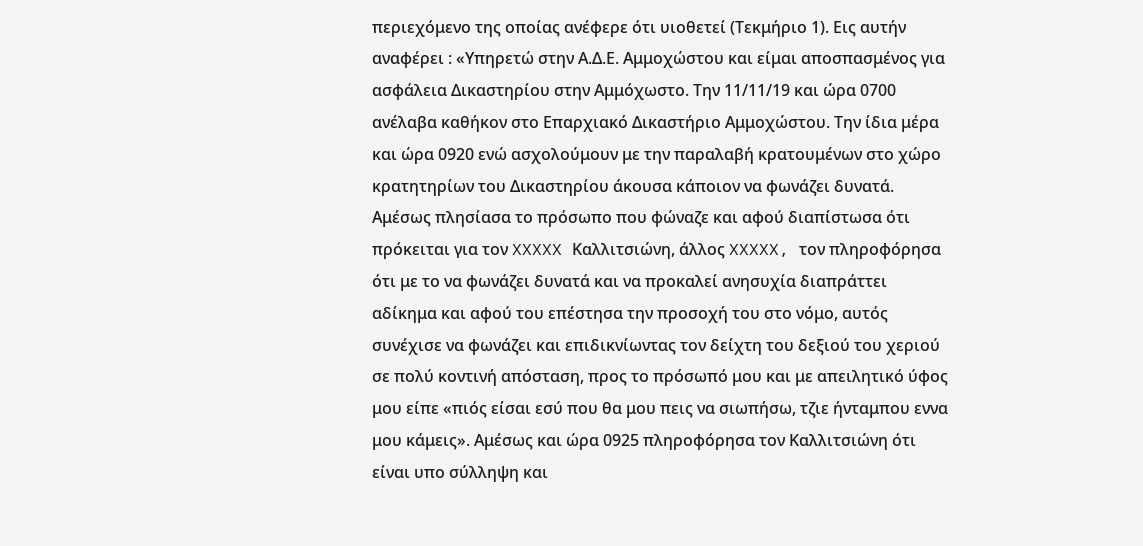περιεχόμενο της οποίας ανέφερε ότι υιοθετεί (Τεκμήριο 1). Εις αυτήν αναφέρει : «Υπηρετώ στην Α.Δ.Ε. Αμμοχώστου και είμαι αποσπασμένος για ασφάλεια Δικαστηρίου στην Αμμόχωστο. Την 11/11/19 και ώρα 0700 ανέλαβα καθήκον στο Επαρχιακό Δικαστήριο Αμμοχώστου. Την ίδια μέρα και ώρα 0920 ενώ ασχολούμουν με την παραλαβή κρατουμένων στο χώρο κρατητηρίων του Δικαστηρίου άκουσα κάποιον να φωνάζει δυνατά. Αμέσως πλησίασα το πρόσωπο που φώναζε και αφού διαπίστωσα ότι πρόκειται για τον XXXXX Καλλιτσιώνη, άλλος XXXXX, τον πληροφόρησα ότι με το να φωνάζει δυνατά και να προκαλεί ανησυχία διαπράττει αδίκημα και αφού του επέστησα την προσοχή του στο νόμο, αυτός συνέχισε να φωνάζει και επιδικνίωντας τον δείχτη του δεξιού του χεριού σε πολύ κοντινή απόσταση, προς το πρόσωπό μου και με απειλητικό ύφος μου είπε «πιός είσαι εσύ που θα μου πεις να σιωπήσω, τζιε ήνταμπου εννα μου κάμεις». Αμέσως και ώρα 0925 πληροφόρησα τον Καλλιτσιώνη ότι είναι υπο σύλληψη και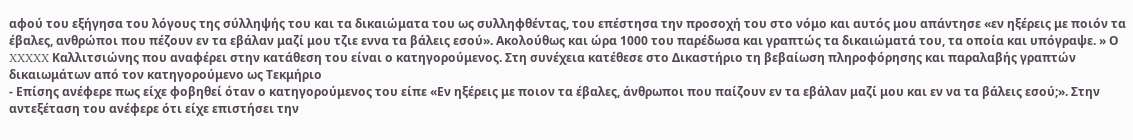αφού του εξήγησα του λόγους της σύλληψής του και τα δικαιώματα του ως συλληφθέντας, του επέστησα την προσοχή του στο νόμο και αυτός μου απάντησε «εν ηξέρεις με ποιόν τα έβαλες, ανθρώποι που πέζουν εν τα εβάλαν μαζί μου τζιε εννα τα βάλεις εσού». Ακολούθως και ώρα 1000 του παρέδωσα και γραπτώς τα δικαιώματά του, τα οποία και υπόγραψε. » Ο XXXXX Καλλιτσιώνης που αναφέρει στην κατάθεση του είναι ο κατηγορούμενος. Στη συνέχεια κατέθεσε στο Δικαστήριο τη βεβαίωση πληροφόρησης και παραλαβής γραπτών δικαιωμάτων από τον κατηγορούμενο ως Τεκμήριο
- Επίσης ανέφερε πως είχε φοβηθεί όταν ο κατηγορούμενος του είπε «Εν ηξέρεις με ποιον τα έβαλες, άνθρωποι που παίζουν εν τα εβάλαν μαζί μου και εν να τα βάλεις εσού;». Στην αντεξέταση του ανέφερε ότι είχε επιστήσει την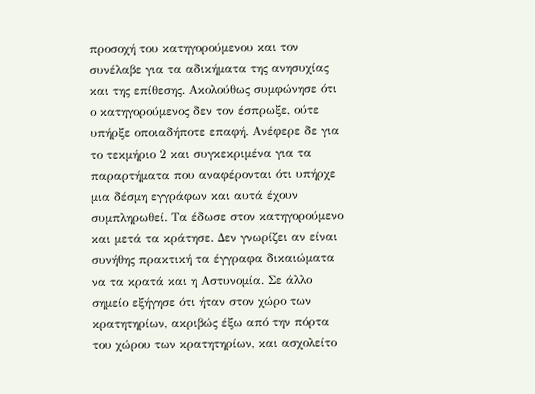προσοχή του κατηγορούμενου και τον συνέλαβε για τα αδικήματα της ανησυχίας και της επίθεσης. Ακολούθως συμφώνησε ότι ο κατηγορούμενος δεν τον έσπρωξε, ούτε υπήρξε οποιαδήποτε επαφή. Ανέφερε δε για το τεκμήριο 2 και συγκεκριμένα για τα παραρτήματα που αναφέρονται ότι υπήρχε μια δέσμη εγγράφων και αυτά έχουν συμπληρωθεί. Τα έδωσε στον κατηγορούμενο και μετά τα κράτησε. Δεν γνωρίζει αν είναι συνήθης πρακτική τα έγγραφα δικαιώματα να τα κρατά και η Αστυνομία. Σε άλλο σημείο εξήγησε ότι ήταν στον χώρο των κρατητηρίων, ακριβώς έξω από την πόρτα του χώρου των κρατητηρίων, και ασχολείτο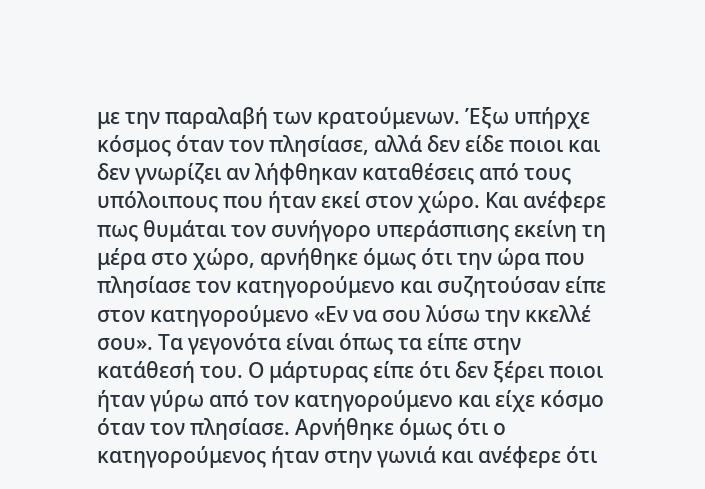με την παραλαβή των κρατούμενων. Έξω υπήρχε κόσμος όταν τον πλησίασε, αλλά δεν είδε ποιοι και δεν γνωρίζει αν λήφθηκαν καταθέσεις από τους υπόλοιπους που ήταν εκεί στον χώρο. Και ανέφερε πως θυμάται τον συνήγορο υπεράσπισης εκείνη τη μέρα στο χώρο, αρνήθηκε όμως ότι την ώρα που πλησίασε τον κατηγορούμενο και συζητούσαν είπε στον κατηγορούμενο «Εν να σου λύσω την κκελλέ σου». Τα γεγονότα είναι όπως τα είπε στην κατάθεσή του. Ο μάρτυρας είπε ότι δεν ξέρει ποιοι ήταν γύρω από τον κατηγορούμενο και είχε κόσμο όταν τον πλησίασε. Αρνήθηκε όμως ότι ο κατηγορούμενος ήταν στην γωνιά και ανέφερε ότι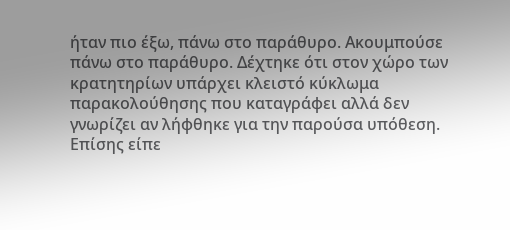ήταν πιο έξω, πάνω στο παράθυρο. Ακουμπούσε πάνω στο παράθυρο. Δέχτηκε ότι στον χώρο των κρατητηρίων υπάρχει κλειστό κύκλωμα παρακολούθησης που καταγράφει αλλά δεν γνωρίζει αν λήφθηκε για την παρούσα υπόθεση. Επίσης είπε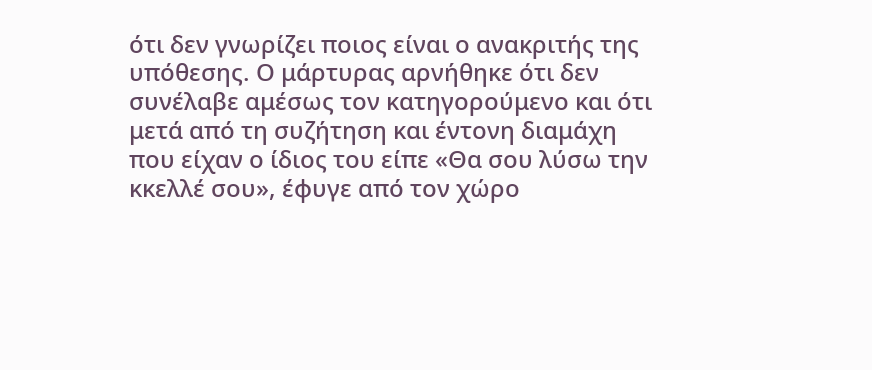ότι δεν γνωρίζει ποιος είναι ο ανακριτής της υπόθεσης. Ο μάρτυρας αρνήθηκε ότι δεν συνέλαβε αμέσως τον κατηγορούμενο και ότι μετά από τη συζήτηση και έντονη διαμάχη που είχαν ο ίδιος του είπε «Θα σου λύσω την κκελλέ σου», έφυγε από τον χώρο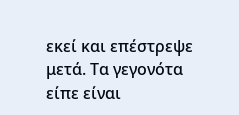εκεί και επέστρεψε μετά. Τα γεγονότα είπε είναι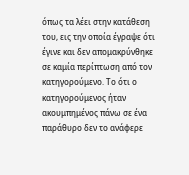όπως τα λέει στην κατάθεση του, εις την οποία έγραψε ότι έγινε και δεν απομακρύνθηκε σε καμία περίπτωση από τον κατηγορούμενο. Το ότι ο κατηγορούμενος ήταν ακουμπημένος πάνω σε ένα παράθυρο δεν το ανάφερε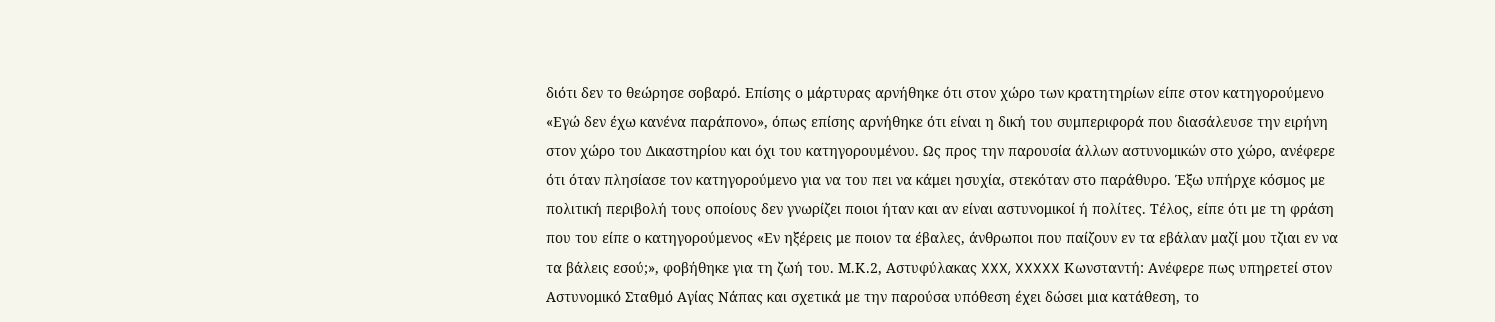διότι δεν το θεώρησε σοβαρό. Επίσης ο μάρτυρας αρνήθηκε ότι στον χώρο των κρατητηρίων είπε στον κατηγορούμενο «Εγώ δεν έχω κανένα παράπονο», όπως επίσης αρνήθηκε ότι είναι η δική του συμπεριφορά που διασάλευσε την ειρήνη στον χώρο του Δικαστηρίου και όχι του κατηγορουμένου. Ως προς την παρουσία άλλων αστυνομικών στο χώρο, ανέφερε ότι όταν πλησίασε τον κατηγορούμενο για να του πει να κάμει ησυχία, στεκόταν στο παράθυρο. Έξω υπήρχε κόσμος με πολιτική περιβολή τους οποίους δεν γνωρίζει ποιοι ήταν και αν είναι αστυνομικοί ή πολίτες. Τέλος, είπε ότι με τη φράση που του είπε ο κατηγορούμενος «Εν ηξέρεις με ποιον τα έβαλες, άνθρωποι που παίζουν εν τα εβάλαν μαζί μου τζιαι εν να τα βάλεις εσού;», φοβήθηκε για τη ζωή του. Μ.Κ.2, Αστυφύλακας XXX, XXXXX Κωνσταντή: Ανέφερε πως υπηρετεί στον Αστυνομικό Σταθμό Αγίας Νάπας και σχετικά με την παρούσα υπόθεση έχει δώσει μια κατάθεση, το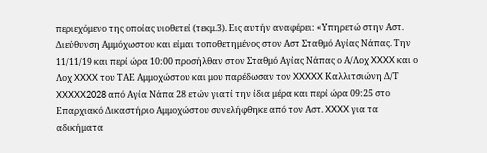περιεχόμενο της οποίας υιοθετεί (τεκμ.3). Εις αυτήν αναφέρει: «Υπηρετώ στην Αστ. Διεύθυνση Αμμόχωστου και είμαι τοποθετημένος στον Αστ Σταθμό Αγίας Νάπας. Την 11/11/19 και περί ώρα 10:00 προσήλθαν στον Σταθμό Αγίας Νάπας ο Α/Λοχ XXXX και ο Λοχ XXXX του ΤΑΕ Αμμοχώστου και μου παρέδωσαν τον XXXXX Καλλιτσιώνη Δ/Τ XXXXX2028 από Αγία Νάπα 28 ετών γιατί την ίδια μέρα και περί ώρα 09:25 στο Επαρχιακό Δικαστήριο Αμμοχώστου συνελήφθηκε από τον Αστ. XXXX για τα αδικήματα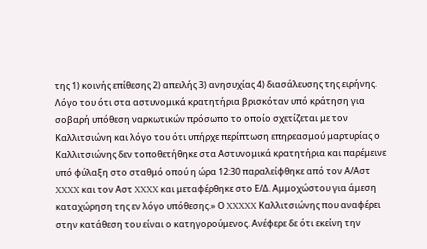της 1) κοινής επίθεσης 2) απειλής 3) ανησυχίας 4) διασάλευσης της ειρήνης. Λόγο του ότι στα αστυνομικά κρατητήρια βρισκόταν υπό κράτηση για σοβαρή υπόθεση ναρκωτικών πρόσωπο το οποίο σχετίζεται με τον Καλλιτσιώνη και λόγο του ότι υπήρχε περίπτωση επηρεασμού μαρτυρίας ο Καλλιτσιώνης δεν τοποθετήθηκε στα Αστυνομικά κρατητήρια και παρέμεινε υπό φύλαξη στο σταθμό οπού η ώρα 12:30 παραλείφθηκε από τον Α/Αστ XXXX και τον Αστ XXXX και μεταφέρθηκε στο Ε/Δ. Αμμοχώστου για άμεση καταχώρηση της εν λόγο υπόθεσης.» Ο XXXXX Καλλιτσιώνης που αναφέρει στην κατάθεση του είναι ο κατηγορούμενος. Ανέφερε δε ότι εκείνη την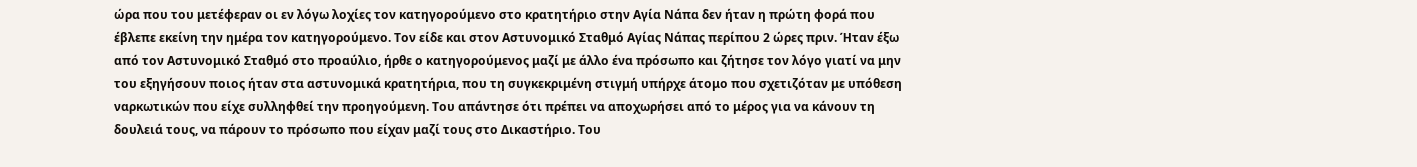ώρα που του μετέφεραν οι εν λόγω λοχίες τον κατηγορούμενο στο κρατητήριο στην Αγία Νάπα δεν ήταν η πρώτη φορά που έβλεπε εκείνη την ημέρα τον κατηγορούμενο. Τον είδε και στον Αστυνομικό Σταθμό Αγίας Νάπας περίπου 2 ώρες πριν. Ήταν έξω από τον Αστυνομικό Σταθμό στο προαύλιο, ήρθε ο κατηγορούμενος μαζί με άλλο ένα πρόσωπο και ζήτησε τον λόγο γιατί να μην του εξηγήσουν ποιος ήταν στα αστυνομικά κρατητήρια, που τη συγκεκριμένη στιγμή υπήρχε άτομο που σχετιζόταν με υπόθεση ναρκωτικών που είχε συλληφθεί την προηγούμενη. Του απάντησε ότι πρέπει να αποχωρήσει από το μέρος για να κάνουν τη δουλειά τους, να πάρουν το πρόσωπο που είχαν μαζί τους στο Δικαστήριο. Του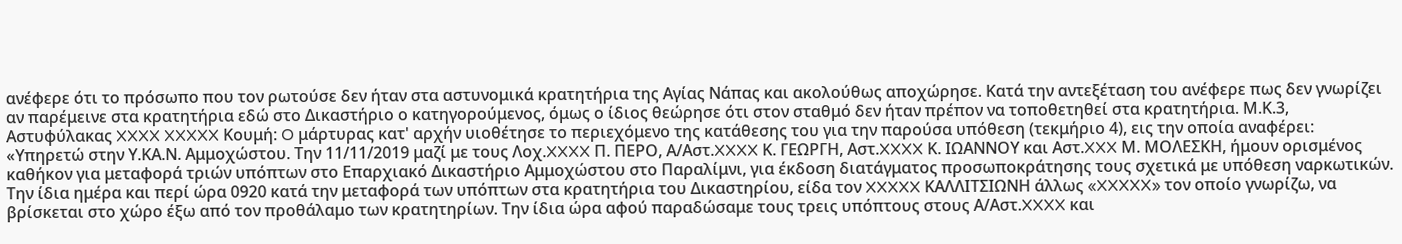ανέφερε ότι το πρόσωπο που τον ρωτούσε δεν ήταν στα αστυνομικά κρατητήρια της Αγίας Νάπας και ακολούθως αποχώρησε. Κατά την αντεξέταση του ανέφερε πως δεν γνωρίζει αν παρέμεινε στα κρατητήρια εδώ στο Δικαστήριο ο κατηγορούμενος, όμως ο ίδιος θεώρησε ότι στον σταθμό δεν ήταν πρέπον να τοποθετηθεί στα κρατητήρια. Μ.Κ.3, Αστυφύλακας XXXX XXXXX Κουμή: O μάρτυρας κατ' αρχήν υιοθέτησε το περιεχόμενο της κατάθεσης του για την παρούσα υπόθεση (τεκμήριο 4), εις την οποία αναφέρει: «Υπηρετώ στην Υ.ΚΑ.Ν. Αμμοχώστου. Την 11/11/2019 μαζί με τους Λοχ.XXXX Π. ΠΕΡΟ, Α/Αστ.XXXX Κ. ΓΕΩΡΓΗ, Αστ.XXXX Κ. ΙΩΑΝΝΟΥ και Αστ.XXX Μ. ΜΟΛΕΣΚΗ, ήμουν ορισμένος καθήκον για μεταφορά τριών υπόπτων στο Επαρχιακό Δικαστήριο Αμμοχώστου στο Παραλίμνι, για έκδοση διατάγματος προσωποκράτησης τους σχετικά με υπόθεση ναρκωτικών. Την ίδια ημέρα και περί ώρα 0920 κατά την μεταφορά των υπόπτων στα κρατητήρια του Δικαστηρίου, είδα τον XXXXX ΚΑΛΛΙΤΣΙΩΝΗ άλλως «XXXXX» τον οποίο γνωρίζω, να βρίσκεται στο χώρο έξω από τον προθάλαμο των κρατητηρίων. Την ίδια ώρα αφού παραδώσαμε τους τρεις υπόπτους στους Α/Αστ.XXXX και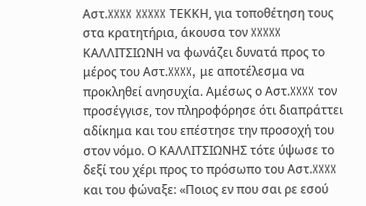Αστ.XXXX XXXXX ΤΕΚΚΗ, για τοποθέτηση τους στα κρατητήρια, άκουσα τον XXXXX ΚΑΛΛΙΤΣΙΩΝΗ να φωνάζει δυνατά προς το μέρος του Αστ.XXXX, με αποτέλεσμα να προκληθεί ανησυχία. Αμέσως ο Αστ.XXXX τον προσέγγισε, τον πληροφόρησε ότι διαπράττει αδίκημα και του επέστησε την προσοχή του στον νόμο. Ο ΚΑΛΛΙΤΣΙΩΝΗΣ τότε ύψωσε το δεξί του χέρι προς το πρόσωπο του Αστ.XXXX και του φώναξε: «Ποιος εν που σαι ρε εσού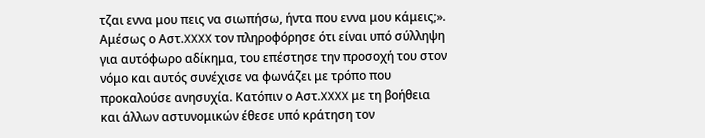τζαι εννα μου πεις να σιωπήσω, ήντα που εννα μου κάμεις;». Αμέσως ο Αστ.XXXX τον πληροφόρησε ότι είναι υπό σύλληψη για αυτόφωρο αδίκημα, του επέστησε την προσοχή του στον νόμο και αυτός συνέχισε να φωνάζει με τρόπο που προκαλούσε ανησυχία. Κατόπιν ο Αστ.XXXX με τη βοήθεια και άλλων αστυνομικών έθεσε υπό κράτηση τον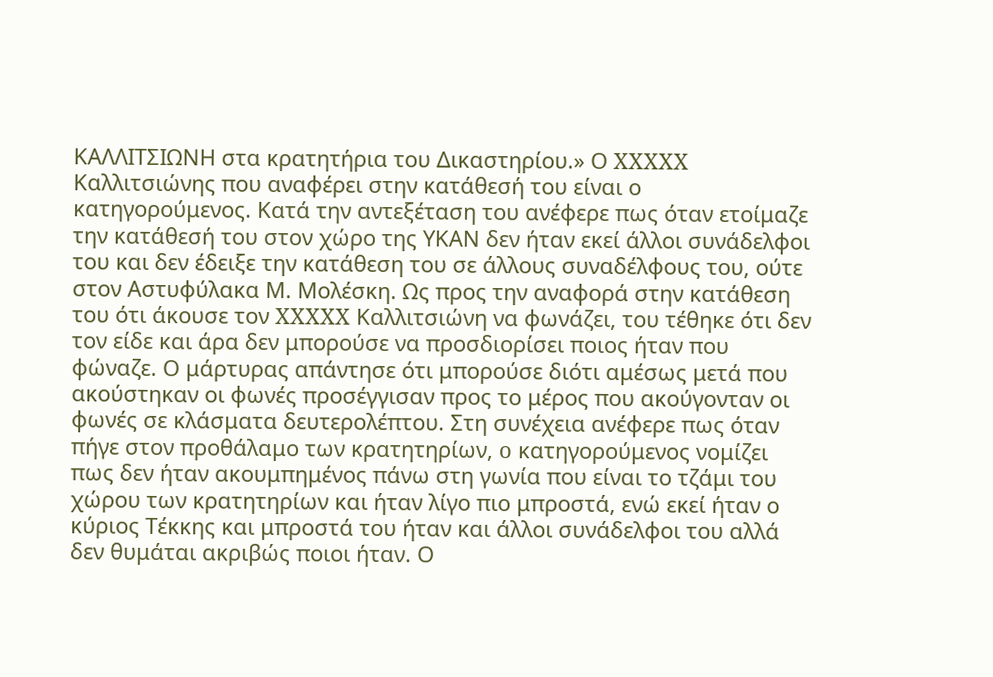ΚΑΛΛΙΤΣΙΩΝΗ στα κρατητήρια του Δικαστηρίου.» Ο XXXXX Καλλιτσιώνης που αναφέρει στην κατάθεσή του είναι ο κατηγορούμενος. Κατά την αντεξέταση του ανέφερε πως όταν ετοίμαζε την κατάθεσή του στον χώρο της ΥΚΑΝ δεν ήταν εκεί άλλοι συνάδελφοι του και δεν έδειξε την κατάθεση του σε άλλους συναδέλφους του, ούτε στον Αστυφύλακα Μ. Μολέσκη. Ως προς την αναφορά στην κατάθεση του ότι άκουσε τον XXXXX Καλλιτσιώνη να φωνάζει, του τέθηκε ότι δεν τον είδε και άρα δεν μπορούσε να προσδιορίσει ποιος ήταν που φώναζε. Ο μάρτυρας απάντησε ότι μπορούσε διότι αμέσως μετά που ακούστηκαν οι φωνές προσέγγισαν προς το μέρος που ακούγονταν οι φωνές σε κλάσματα δευτερολέπτου. Στη συνέχεια ανέφερε πως όταν πήγε στον προθάλαμο των κρατητηρίων, o κατηγορούμενος νομίζει πως δεν ήταν ακουμπημένος πάνω στη γωνία που είναι το τζάμι του χώρου των κρατητηρίων και ήταν λίγο πιο μπροστά, ενώ εκεί ήταν ο κύριος Τέκκης και μπροστά του ήταν και άλλοι συνάδελφοι του αλλά δεν θυμάται ακριβώς ποιοι ήταν. Ο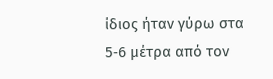ίδιος ήταν γύρω στα 5‑6 μέτρα από τον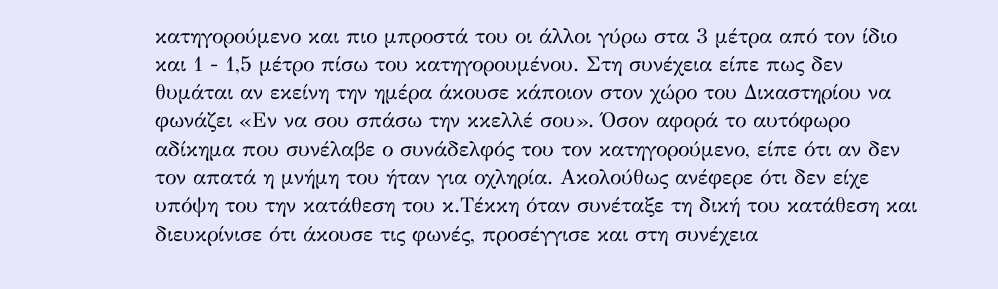κατηγορούμενο και πιο μπροστά του οι άλλοι γύρω στα 3 μέτρα από τον ίδιο και 1 - 1,5 μέτρο πίσω του κατηγορουμένου. Στη συνέχεια είπε πως δεν θυμάται αν εκείνη την ημέρα άκουσε κάποιον στον χώρο του Δικαστηρίου να φωνάζει «Εν να σου σπάσω την κκελλέ σου». Όσον αφορά το αυτόφωρο αδίκημα που συνέλαβε ο συνάδελφός του τον κατηγορούμενο, είπε ότι αν δεν τον απατά η μνήμη του ήταν για οχληρία. Ακολούθως ανέφερε ότι δεν είχε υπόψη του την κατάθεση του κ.Τέκκη όταν συνέταξε τη δική του κατάθεση και διευκρίνισε ότι άκουσε τις φωνές, προσέγγισε και στη συνέχεια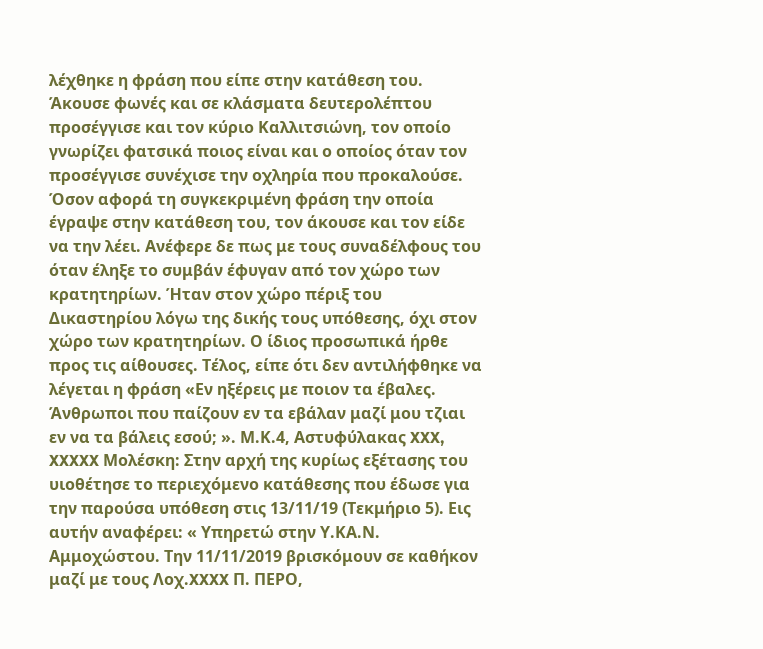λέχθηκε η φράση που είπε στην κατάθεση του. Άκουσε φωνές και σε κλάσματα δευτερολέπτου προσέγγισε και τον κύριο Καλλιτσιώνη, τον οποίο γνωρίζει φατσικά ποιος είναι και ο οποίος όταν τον προσέγγισε συνέχισε την οχληρία που προκαλούσε. Όσον αφορά τη συγκεκριμένη φράση την οποία έγραψε στην κατάθεση του, τον άκουσε και τον είδε να την λέει. Ανέφερε δε πως με τους συναδέλφους του όταν έληξε το συμβάν έφυγαν από τον χώρο των κρατητηρίων. Ήταν στον χώρο πέριξ του Δικαστηρίου λόγω της δικής τους υπόθεσης, όχι στον χώρο των κρατητηρίων. Ο ίδιος προσωπικά ήρθε προς τις αίθουσες. Τέλος, είπε ότι δεν αντιλήφθηκε να λέγεται η φράση «Εν ηξέρεις με ποιον τα έβαλες. Άνθρωποι που παίζουν εν τα εβάλαν μαζί μου τζιαι εν να τα βάλεις εσού; ». Μ.Κ.4, Αστυφύλακας XXX, XXXXX Μολέσκη: Στην αρχή της κυρίως εξέτασης του υιοθέτησε το περιεχόμενο κατάθεσης που έδωσε για την παρούσα υπόθεση στις 13/11/19 (Τεκμήριο 5). Εις αυτήν αναφέρει: « Υπηρετώ στην Υ.ΚΑ.Ν. Αμμοχώστου. Την 11/11/2019 βρισκόμουν σε καθήκον μαζί με τους Λοχ.XXXX Π. ΠΕΡΟ,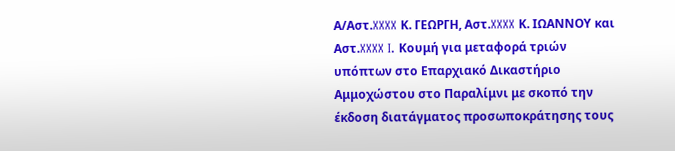Α/Αστ.XXXX Κ. ΓΕΩΡΓΗ, Αστ.XXXX Κ. ΙΩΑΝΝΟΥ και Αστ.XXXX I. Κουμή για μεταφορά τριών υπόπτων στο Επαρχιακό Δικαστήριο Αμμοχώστου στο Παραλίμνι με σκοπό την έκδοση διατάγματος προσωποκράτησης τους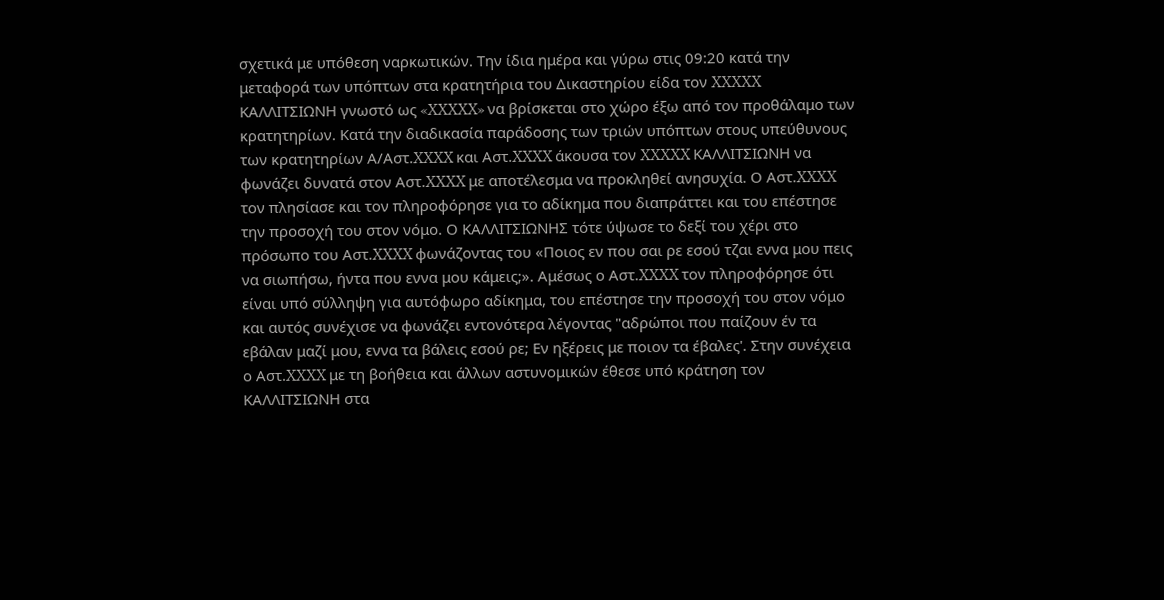σχετικά με υπόθεση ναρκωτικών. Την ίδια ημέρα και γύρω στις 09:20 κατά την μεταφορά των υπόπτων στα κρατητήρια του Δικαστηρίου είδα τον XXXXX ΚΑΛΛΙΤΣΙΩΝΗ γνωστό ως «XXXXX» να βρίσκεται στο χώρο έξω από τον προθάλαμο των κρατητηρίων. Κατά την διαδικασία παράδοσης των τριών υπόπτων στους υπεύθυνους των κρατητηρίων Α/Αστ.XXXX και Αστ.XXXX άκουσα τον XXXXX ΚΑΛΛΙΤΣΙΩΝΗ να φωνάζει δυνατά στον Αστ.XXXX με αποτέλεσμα να προκληθεί ανησυχία. Ο Αστ.XXXX τον πλησίασε και τον πληροφόρησε για το αδίκημα που διαπράττει και του επέστησε την προσοχή του στον νόμο. Ο ΚΑΛΛΙΤΣΙΩΝΗΣ τότε ύψωσε το δεξί του χέρι στο πρόσωπο του Αστ.XXXX φωνάζοντας του «Ποιος εν που σαι ρε εσού τζαι εννα μου πεις να σιωπήσω, ήντα που εννα μου κάμεις;». Αμέσως ο Αστ.XXXX τον πληροφόρησε ότι είναι υπό σύλληψη για αυτόφωρο αδίκημα, του επέστησε την προσοχή του στον νόμο και αυτός συνέχισε να φωνάζει εντονότερα λέγοντας "αδρώποι που παίζουν έν τα εβάλαν μαζί μου, εννα τα βάλεις εσού ρε; Εν ηξέρεις με ποιον τα έβαλες'. Στην συνέχεια ο Αστ.XXXX με τη βοήθεια και άλλων αστυνομικών έθεσε υπό κράτηση τον ΚΑΛΛΙΤΣΙΩΝΗ στα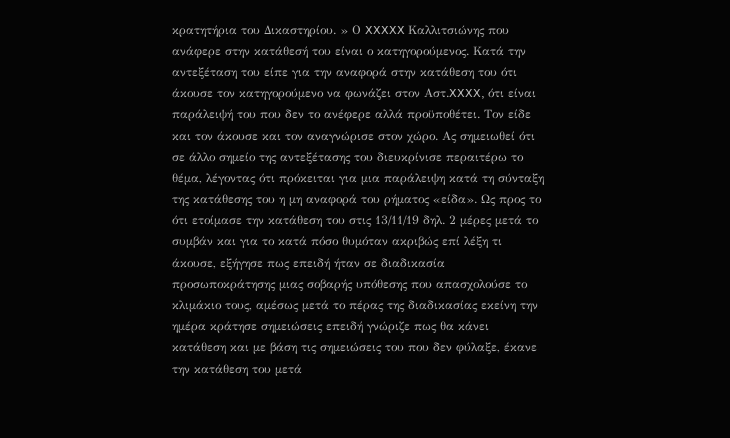κρατητήρια του Δικαστηρίου. » Ο XXXXX Καλλιτσιώνης που ανάφερε στην κατάθεσή του είναι ο κατηγορούμενος. Κατά την αντεξέταση του είπε για την αναφορά στην κατάθεση του ότι άκουσε τον κατηγορούμενο να φωνάζει στον Αστ.XXXX, ότι είναι παράλειψή του που δεν το ανέφερε αλλά προϋποθέτει. Τον είδε και τον άκουσε και τον αναγνώρισε στον χώρο. Ας σημειωθεί ότι σε άλλο σημείο της αντεξέτασης του διευκρίνισε περαιτέρω το θέμα, λέγοντας ότι πρόκειται για μια παράλειψη κατά τη σύνταξη της κατάθεσης του η μη αναφορά του ρήματος «είδα». Ως προς το ότι ετοίμασε την κατάθεση του στις 13/11/19 δηλ. 2 μέρες μετά το συμβάν και για το κατά πόσο θυμόταν ακριβώς επί λέξη τι άκουσε, εξήγησε πως επειδή ήταν σε διαδικασία προσωποκράτησης μιας σοβαρής υπόθεσης που απασχολούσε το κλιμάκιο τους, αμέσως μετά το πέρας της διαδικασίας εκείνη την ημέρα κράτησε σημειώσεις επειδή γνώριζε πως θα κάνει κατάθεση και με βάση τις σημειώσεις του που δεν φύλαξε, έκανε την κατάθεση του μετά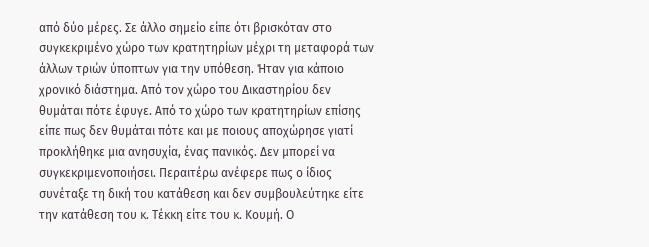από δύο μέρες. Σε άλλο σημείο είπε ότι βρισκόταν στο συγκεκριμένο χώρο των κρατητηρίων μέχρι τη μεταφορά των άλλων τριών ύποπτων για την υπόθεση. Ήταν για κάποιο χρονικό διάστημα. Από τον χώρο του Δικαστηρίου δεν θυμάται πότε έφυγε. Από το χώρο των κρατητηρίων επίσης είπε πως δεν θυμάται πότε και με ποιους αποχώρησε γιατί προκλήθηκε μια ανησυχία, ένας πανικός. Δεν μπορεί να συγκεκριμενοποιήσει. Περαιτέρω ανέφερε πως ο ίδιος συνέταξε τη δική του κατάθεση και δεν συμβουλεύτηκε είτε την κατάθεση του κ. Τέκκη είτε του κ. Κουμή. Ο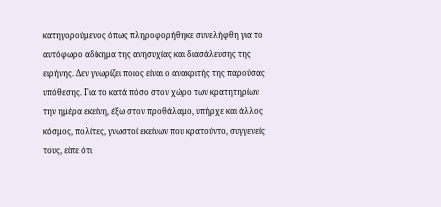κατηγορούμενος όπως πληροφορήθηκε συνελήφθη για το αυτόφωρο αδίκημα της ανησυχίας και διασάλευσης της ειρήνης. Δεν γνωρίζει ποιος είναι ο ανακριτής της παρούσας υπόθεσης. Για το κατά πόσο στον χώρο των κρατητηρίων την ημέρα εκείνη, έξω στον προθάλαμο, υπήρχε και άλλος κόσμος, πολίτες, γνωστοί εκείνων που κρατούντο, συγγενείς τους, είπε ότι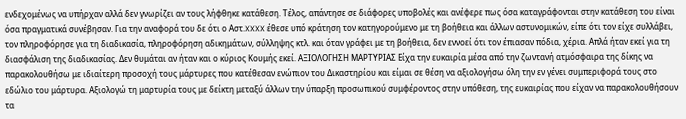ενδεχομένως να υπήρχαν αλλά δεν γνωρίζει αν τους λήφθηκε κατάθεση. Τέλος, απάντησε σε διάφορες υποβολές και ανέφερε πως όσα καταγράφονται στην κατάθεση του είναι όσα πραγματικά συνέβησαν. Για την αναφορά του δε ότι ο Αστ.XXXX έθεσε υπό κράτηση τον κατηγορούμενο με τη βοήθεια και άλλων αστυνομικών, είπε ότι τον είχε συλλάβει, τον πληροφόρησε για τη διαδικασία, πληροφόρηση αδικημάτων, σύλληψης κτλ. και όταν γράφει με τη βοήθεια, δεν εννοεί ότι τον έπιασαν πόδια, χέρια. Απλά ήταν εκεί για τη διασφάλιση της διαδικασίας. Δεν θυμάται αν ήταν και ο κύριος Κουμής εκεί. ΑΞΙΟΛΟΓΗΣΗ ΜΑΡΤΥΡΙΑΣ Είχα την ευκαιρία μέσα από την ζωντανή ατμόσφαιρα της δίκης να παρακολουθήσω με ιδιαίτερη προσοχή τους μάρτυρες που κατέθεσαν ενώπιον του Δικαστηρίου και είμαι σε θέση να αξιολογήσω όλη την εν γένει συμπεριφορά τους στο εδώλιο του μάρτυρα. Αξιολογώ τη μαρτυρία τους με δείκτη μεταξύ άλλων την ύπαρξη προσωπικού συμφέροντος στην υπόθεση, της ευκαιρίας που είχαν να παρακολουθήσουν τα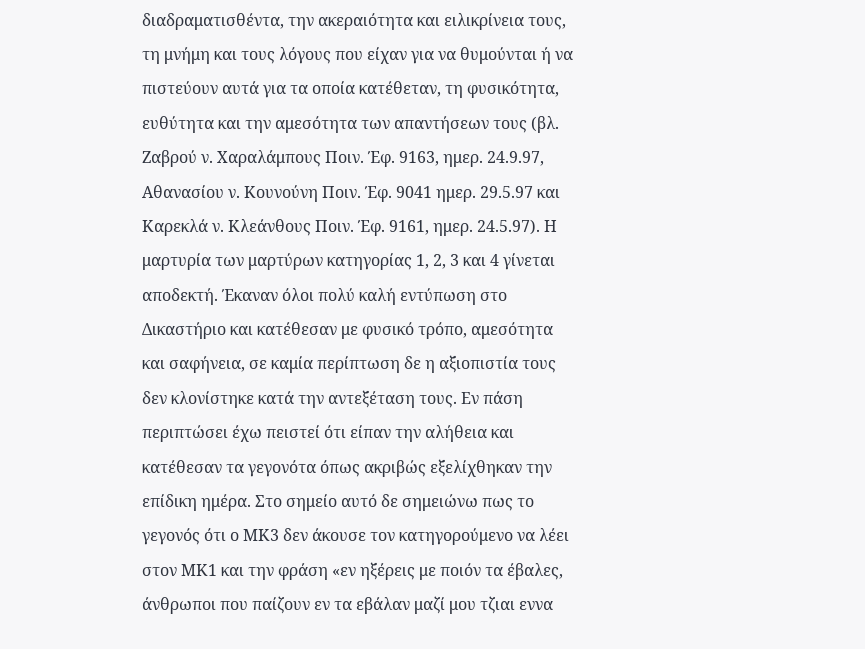διαδραματισθέντα, την ακεραιότητα και ειλικρίνεια τους, τη μνήμη και τους λόγους που είχαν για να θυμούνται ή να πιστεύουν αυτά για τα οποία κατέθεταν, τη φυσικότητα, ευθύτητα και την αμεσότητα των απαντήσεων τους (βλ. Ζαβρού ν. Χαραλάμπους Ποιν. Έφ. 9163, ημερ. 24.9.97, Αθανασίου ν. Κουνούνη Ποιν. Έφ. 9041 ημερ. 29.5.97 και Καρεκλά ν. Κλεάνθους Ποιν. Έφ. 9161, ημερ. 24.5.97). Η μαρτυρία των μαρτύρων κατηγορίας 1, 2, 3 και 4 γίνεται αποδεκτή. Έκαναν όλοι πολύ καλή εντύπωση στο Δικαστήριο και κατέθεσαν με φυσικό τρόπο, αμεσότητα και σαφήνεια, σε καμία περίπτωση δε η αξιοπιστία τους δεν κλονίστηκε κατά την αντεξέταση τους. Εν πάση περιπτώσει έχω πειστεί ότι είπαν την αλήθεια και κατέθεσαν τα γεγονότα όπως ακριβώς εξελίχθηκαν την επίδικη ημέρα. Στο σημείο αυτό δε σημειώνω πως το γεγονός ότι ο ΜΚ3 δεν άκουσε τον κατηγορούμενο να λέει στον ΜΚ1 και την φράση «εν ηξέρεις με ποιόν τα έβαλες, άνθρωποι που παίζουν εν τα εβάλαν μαζί μου τζιαι εννα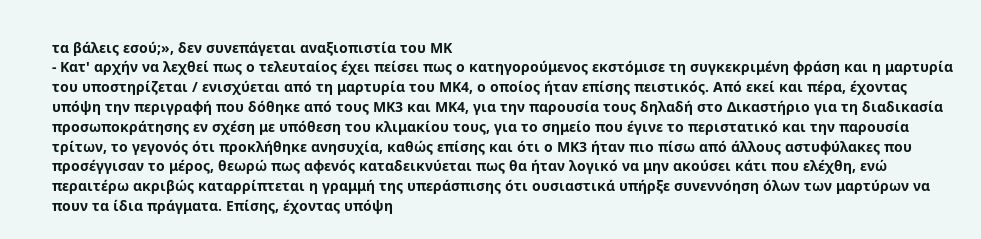τα βάλεις εσού;», δεν συνεπάγεται αναξιοπιστία του ΜΚ
- Κατ' αρχήν να λεχθεί πως ο τελευταίος έχει πείσει πως ο κατηγορούμενος εκστόμισε τη συγκεκριμένη φράση και η μαρτυρία του υποστηρίζεται / ενισχύεται από τη μαρτυρία του ΜΚ4, ο οποίος ήταν επίσης πειστικός. Από εκεί και πέρα, έχοντας υπόψη την περιγραφή που δόθηκε από τους ΜΚ3 και ΜΚ4, για την παρουσία τους δηλαδή στο Δικαστήριο για τη διαδικασία προσωποκράτησης εν σχέση με υπόθεση του κλιμακίου τους, για το σημείο που έγινε το περιστατικό και την παρουσία τρίτων, το γεγονός ότι προκλήθηκε ανησυχία, καθώς επίσης και ότι ο ΜΚ3 ήταν πιο πίσω από άλλους αστυφύλακες που προσέγγισαν το μέρος, θεωρώ πως αφενός καταδεικνύεται πως θα ήταν λογικό να μην ακούσει κάτι που ελέχθη, ενώ περαιτέρω ακριβώς καταρρίπτεται η γραμμή της υπεράσπισης ότι ουσιαστικά υπήρξε συνεννόηση όλων των μαρτύρων να πουν τα ίδια πράγματα. Επίσης, έχοντας υπόψη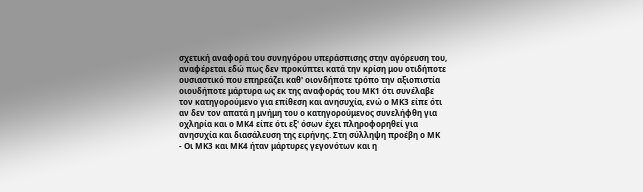σχετική αναφορά του συνηγόρου υπεράσπισης στην αγόρευση του, αναφέρεται εδώ πως δεν προκύπτει κατά την κρίση μου οτιδήποτε ουσιαστικό που επηρεάζει καθ' οιονδήποτε τρόπο την αξιοπιστία οιουδήποτε μάρτυρα ως εκ της αναφοράς του ΜΚ1 ότι συνέλαβε τον κατηγορούμενο για επίθεση και ανησυχία, ενώ ο ΜΚ3 είπε ότι αν δεν τον απατά η μνήμη του ο κατηγορούμενος συνελήφθη για οχληρία και ο ΜΚ4 είπε ότι εξ' όσων έχει πληροφορηθεί για ανησυχία και διασάλευση της ειρήνης. Στη σύλληψη προέβη ο ΜΚ
- Οι ΜΚ3 και ΜΚ4 ήταν μάρτυρες γεγονότων και η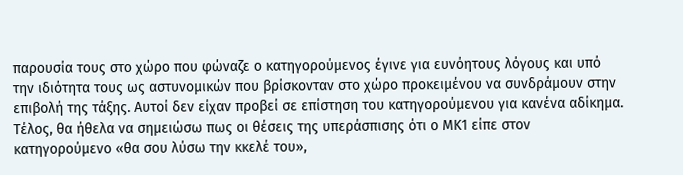παρουσία τους στο χώρο που φώναζε ο κατηγορούμενος έγινε για ευνόητους λόγους και υπό την ιδιότητα τους ως αστυνομικών που βρίσκονταν στο χώρο προκειμένου να συνδράμουν στην επιβολή της τάξης. Αυτοί δεν είχαν προβεί σε επίστηση του κατηγορούμενου για κανένα αδίκημα. Τέλος, θα ήθελα να σημειώσω πως οι θέσεις της υπεράσπισης ότι ο ΜΚ1 είπε στον κατηγορούμενο «θα σου λύσω την κκελέ του»,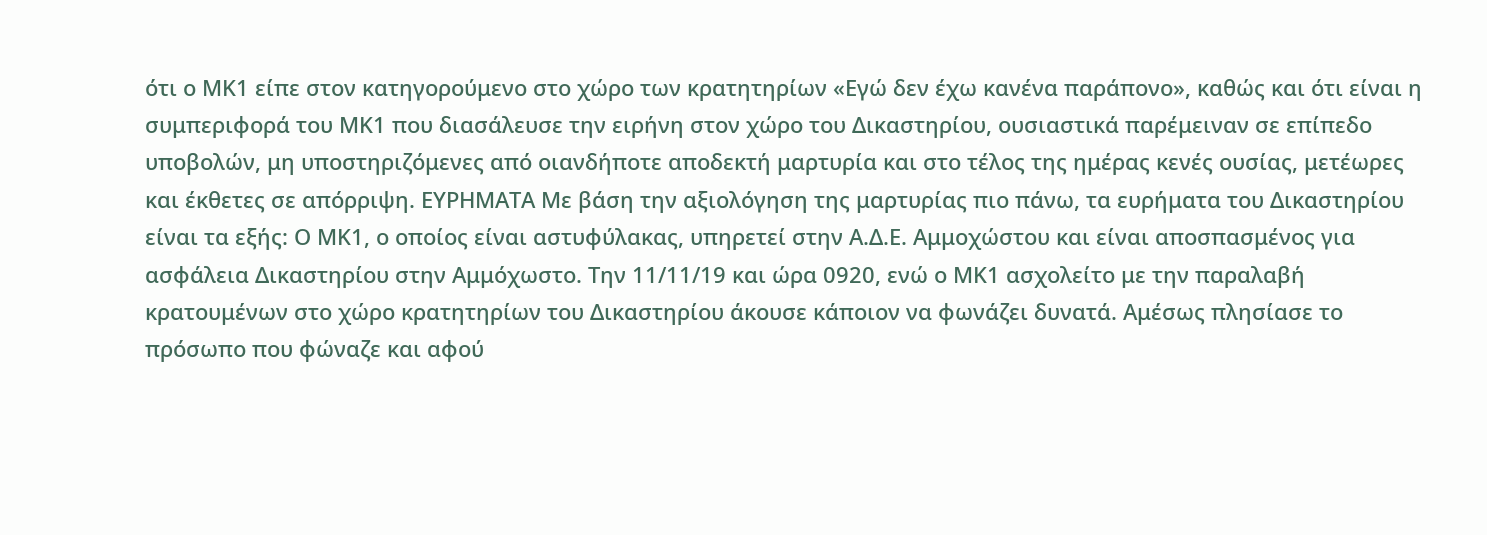ότι ο ΜΚ1 είπε στον κατηγορούμενο στο χώρο των κρατητηρίων «Εγώ δεν έχω κανένα παράπονο», καθώς και ότι είναι η συμπεριφορά του ΜΚ1 που διασάλευσε την ειρήνη στον χώρο του Δικαστηρίου, ουσιαστικά παρέμειναν σε επίπεδο υποβολών, μη υποστηριζόμενες από οιανδήποτε αποδεκτή μαρτυρία και στο τέλος της ημέρας κενές ουσίας, μετέωρες και έκθετες σε απόρριψη. ΕΥΡΗΜΑΤΑ Με βάση την αξιολόγηση της μαρτυρίας πιο πάνω, τα ευρήματα του Δικαστηρίου είναι τα εξής: Ο ΜΚ1, ο οποίος είναι αστυφύλακας, υπηρετεί στην Α.Δ.Ε. Αμμοχώστου και είναι αποσπασμένος για ασφάλεια Δικαστηρίου στην Αμμόχωστο. Την 11/11/19 και ώρα 0920, ενώ ο ΜΚ1 ασχολείτο με την παραλαβή κρατουμένων στο χώρο κρατητηρίων του Δικαστηρίου άκουσε κάποιον να φωνάζει δυνατά. Αμέσως πλησίασε το πρόσωπο που φώναζε και αφού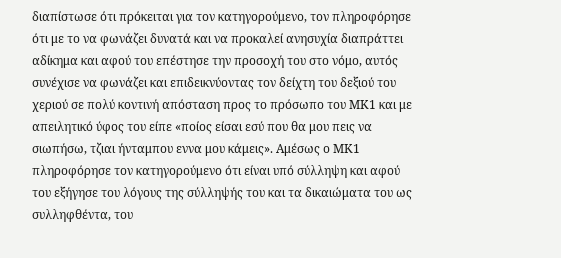διαπίστωσε ότι πρόκειται για τον κατηγορούμενο, τον πληροφόρησε ότι με το να φωνάζει δυνατά και να προκαλεί ανησυχία διαπράττει αδίκημα και αφού του επέστησε την προσοχή του στο νόμο, αυτός συνέχισε να φωνάζει και επιδεικνύοντας τον δείχτη του δεξιού του χεριού σε πολύ κοντινή απόσταση προς το πρόσωπο του ΜΚ1 και με απειλητικό ύφος του είπε «ποίος είσαι εσύ που θα μου πεις να σιωπήσω, τζιαι ήνταμπου εννα μου κάμεις». Αμέσως ο ΜΚ1 πληροφόρησε τον κατηγορούμενο ότι είναι υπό σύλληψη και αφού του εξήγησε του λόγους της σύλληψής του και τα δικαιώματα του ως συλληφθέντα, του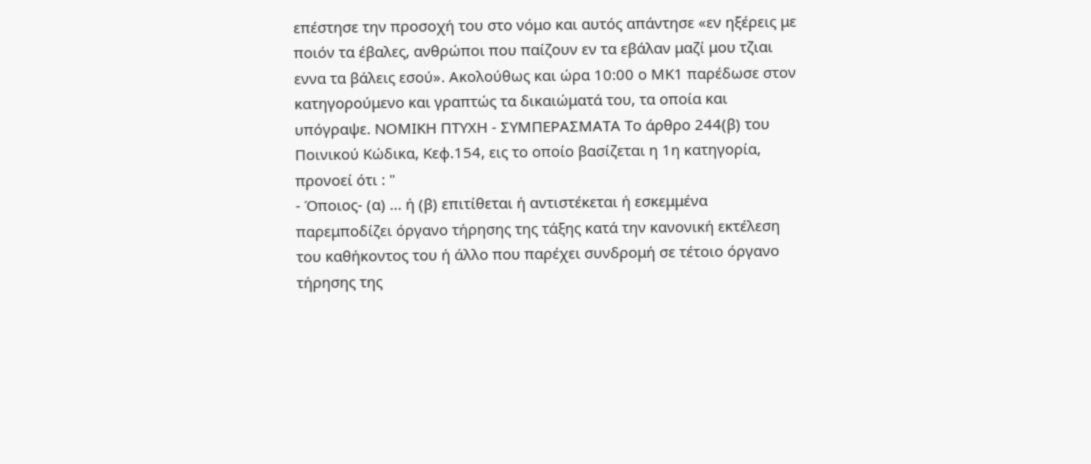επέστησε την προσοχή του στο νόμο και αυτός απάντησε «εν ηξέρεις με ποιόν τα έβαλες, ανθρώποι που παίζουν εν τα εβάλαν μαζί μου τζιαι εννα τα βάλεις εσού». Ακολούθως και ώρα 10:00 ο ΜΚ1 παρέδωσε στον κατηγορούμενο και γραπτώς τα δικαιώματά του, τα οποία και υπόγραψε. ΝΟΜΙΚΗ ΠΤΥΧΗ - ΣΥΜΠΕΡΑΣΜΑΤΑ Το άρθρο 244(β) του Ποινικού Κώδικα, Κεφ.154, εις το οποίο βασίζεται η 1η κατηγορία, προνοεί ότι : "
- Όποιος- (α) ... ή (β) επιτίθεται ή αντιστέκεται ή εσκεμμένα παρεμποδίζει όργανο τήρησης της τάξης κατά την κανονική εκτέλεση του καθήκοντος του ή άλλο που παρέχει συνδρομή σε τέτοιο όργανο τήρησης της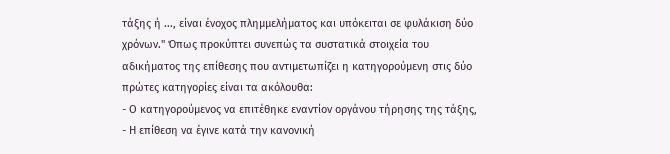τάξης ή ..., είναι ένοχος πλημμελήματος και υπόκειται σε φυλάκιση δύο χρόνων." Όπως προκύπτει συνεπώς τα συστατικά στοιχεία του αδικήματος της επίθεσης που αντιμετωπίζει η κατηγορούμενη στις δύο πρώτες κατηγορίες είναι τα ακόλουθα:
- Ο κατηγορούμενος να επιτέθηκε εναντίον οργάνου τήρησης της τάξης,
- Η επίθεση να έγινε κατά την κανονική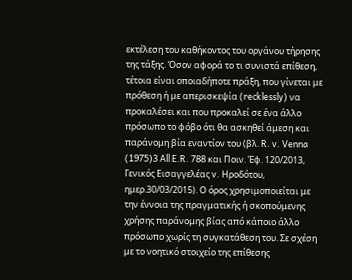εκτέλεση του καθήκοντος του οργάνου τήρησης της τάξης. Όσον αφορά το τι συνιστά επίθεση, τέτοια είναι οποιαδήποτε πράξη, που γίνεται με πρόθεση ή με απερισκεψία (recklessly) να προκαλέσει και που προκαλεί σε ένα άλλο πρόσωπο το φόβο ότι θα ασκηθεί άμεση και παράνομη βία εναντίον του (βλ. R. v. Venna
(1975)3 All E.R. 788 και Ποιν. Έφ. 120/2013, Γενικός Εισαγγελέας v. Ηροδότου, ημερ.30/03/2015). Ο όρος χρησιμοποιείται με την έννοια της πραγματικής ή σκοπούμενης χρήσης παράνομης βίας από κάποιο άλλο πρόσωπο χωρίς τη συγκατάθεση του. Σε σχέση με το νοητικό στοιχείο της επίθεσης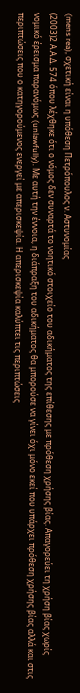(mens rea), σχετική είναι η υπόθεση Πετρόπουλος ν. Αστυνομίας
(2003)2 Α.Α.Δ. 574 όπου λέχθηκε ότι ο νόμος δεν συναρτά το νοητικό στοιχείο του αδικήματος της επίθεσης με πρόθεση χρήσης βίας. Απαγορεύει τη χρήση βίας χωρίς νομικό έρεισμα παρανόμως (unlawfully). Με αυτή την έννοια, η διάπραξη του αδικήματος θα μπορούσε να γίνει όχι μόνο εκεί που υπάρχει πρόθεση χρήσης βίας αλλά και στις περιπτώσεις που ο κατηγορούμενος ενεργεί με απερισκεψία. Η απερισκεψία καλύπτει τις περιπτώσεις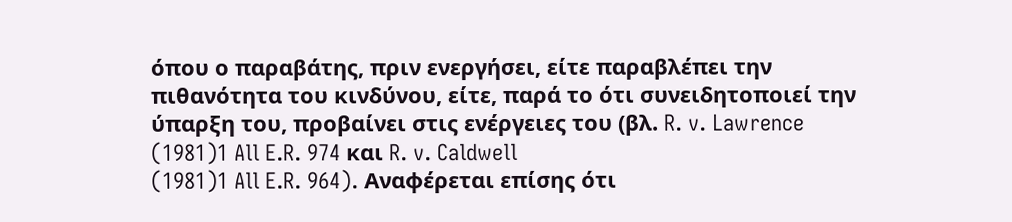όπου ο παραβάτης, πριν ενεργήσει, είτε παραβλέπει την πιθανότητα του κινδύνου, είτε, παρά το ότι συνειδητοποιεί την ύπαρξη του, προβαίνει στις ενέργειες του (βλ. R. v. Lawrence
(1981)1 All E.R. 974 και R. v. Caldwell
(1981)1 All E.R. 964). Aναφέρεται επίσης ότι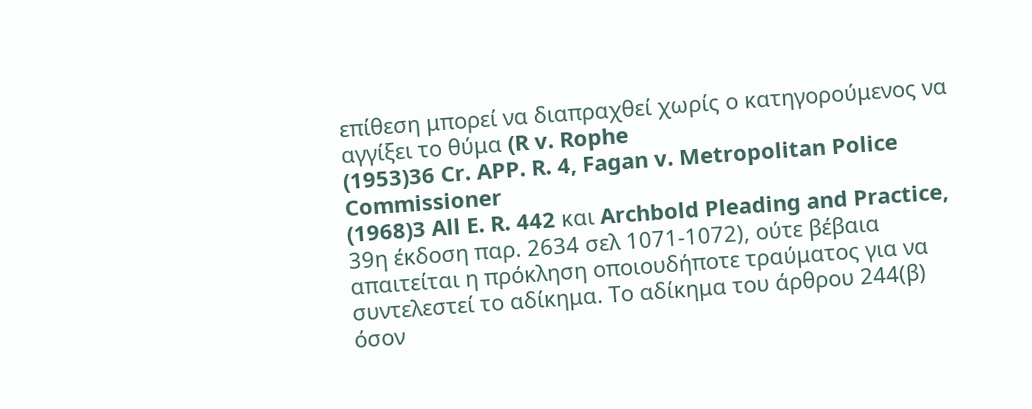επίθεση μπορεί να διαπραχθεί χωρίς ο κατηγορούμενος να αγγίξει το θύμα (R v. Rophe
(1953)36 Cr. APP. R. 4, Fagan v. Metropolitan Police Commissioner
(1968)3 All E. R. 442 και Archbold Pleading and Practice, 39η έκδοση παρ. 2634 σελ 1071‑1072), ούτε βέβαια απαιτείται η πρόκληση οποιουδήποτε τραύματος για να συντελεστεί το αδίκημα. Το αδίκημα του άρθρου 244(β) όσον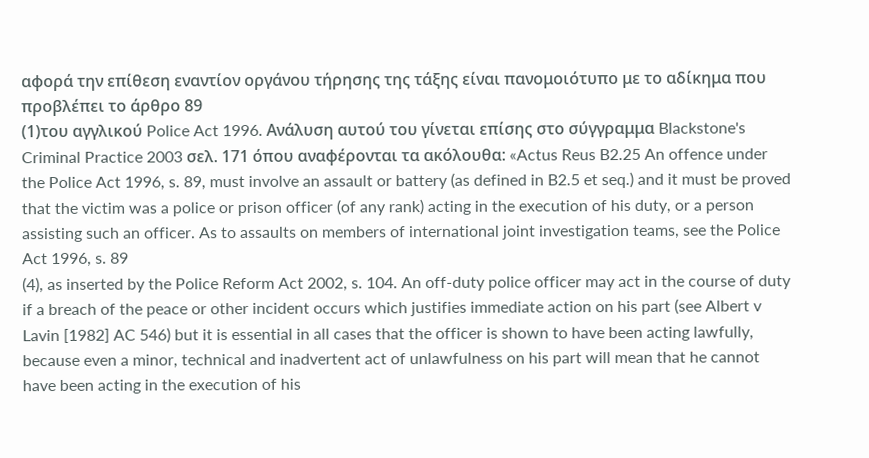αφορά την επίθεση εναντίον οργάνου τήρησης της τάξης είναι πανομοιότυπο με το αδίκημα που προβλέπει το άρθρο 89
(1)του αγγλικού Police Act 1996. Ανάλυση αυτού του γίνεται επίσης στο σύγγραμμα Blackstone's Criminal Practice 2003 σελ. 171 όπου αναφέρονται τα ακόλουθα: «Actus Reus B2.25 An offence under the Police Act 1996, s. 89, must involve an assault or battery (as defined in B2.5 et seq.) and it must be proved that the victim was a police or prison officer (of any rank) acting in the execution of his duty, or a person assisting such an officer. As to assaults on members of international joint investigation teams, see the Police Act 1996, s. 89
(4), as inserted by the Police Reform Act 2002, s. 104. An off-duty police officer may act in the course of duty if a breach of the peace or other incident occurs which justifies immediate action on his part (see Albert v Lavin [1982] AC 546) but it is essential in all cases that the officer is shown to have been acting lawfully, because even a minor, technical and inadvertent act of unlawfulness on his part will mean that he cannot have been acting in the execution of his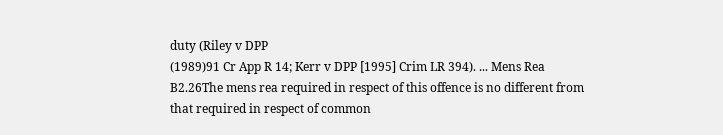duty (Riley v DPP
(1989)91 Cr App R 14; Kerr v DPP [1995] Crim LR 394). ... Mens Rea B2.26The mens rea required in respect of this offence is no different from that required in respect of common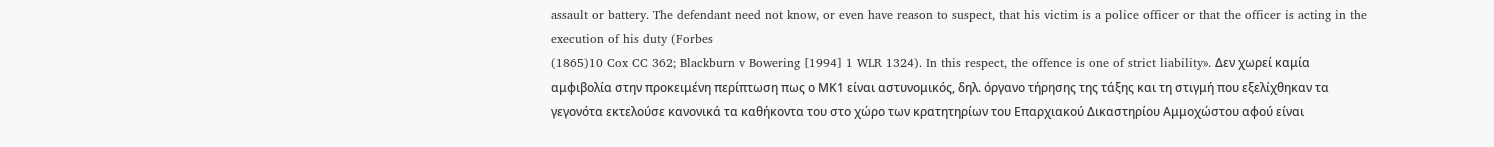assault or battery. The defendant need not know, or even have reason to suspect, that his victim is a police officer or that the officer is acting in the execution of his duty (Forbes
(1865)10 Cox CC 362; Blackburn v Bowering [1994] 1 WLR 1324). In this respect, the offence is one of strict liability». Δεν χωρεί καμία αμφιβολία στην προκειμένη περίπτωση πως ο ΜΚ1 είναι αστυνομικός, δηλ. όργανο τήρησης της τάξης και τη στιγμή που εξελίχθηκαν τα γεγονότα εκτελούσε κανονικά τα καθήκοντα του στο χώρο των κρατητηρίων του Επαρχιακού Δικαστηρίου Αμμοχώστου αφού είναι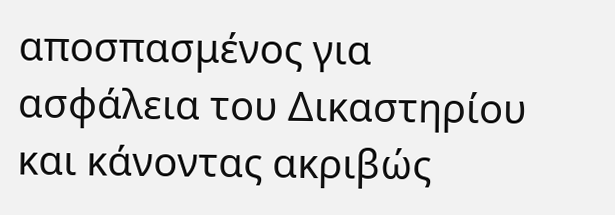αποσπασμένος για ασφάλεια του Δικαστηρίου και κάνοντας ακριβώς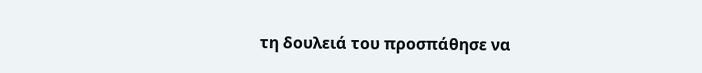τη δουλειά του προσπάθησε να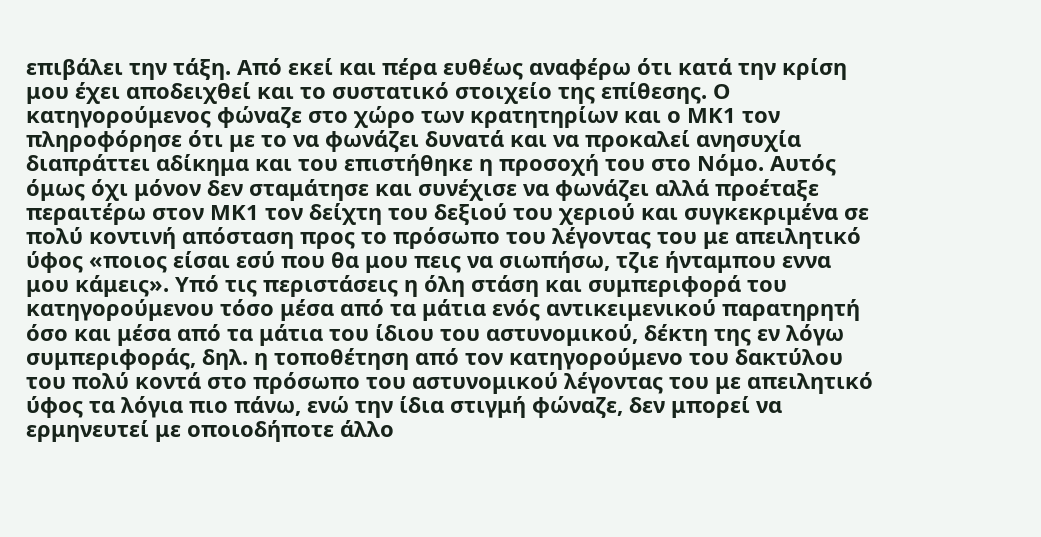επιβάλει την τάξη. Από εκεί και πέρα ευθέως αναφέρω ότι κατά την κρίση μου έχει αποδειχθεί και το συστατικό στοιχείο της επίθεσης. Ο κατηγορούμενος φώναζε στο χώρο των κρατητηρίων και ο ΜΚ1 τον πληροφόρησε ότι με το να φωνάζει δυνατά και να προκαλεί ανησυχία διαπράττει αδίκημα και του επιστήθηκε η προσοχή του στο Νόμο. Αυτός όμως όχι μόνον δεν σταμάτησε και συνέχισε να φωνάζει αλλά προέταξε περαιτέρω στον ΜΚ1 τον δείχτη του δεξιού του χεριού και συγκεκριμένα σε πολύ κοντινή απόσταση προς το πρόσωπο του λέγοντας του με απειλητικό ύφος «ποιος είσαι εσύ που θα μου πεις να σιωπήσω, τζιε ήνταμπου εννα μου κάμεις». Υπό τις περιστάσεις η όλη στάση και συμπεριφορά του κατηγορούμενου τόσο μέσα από τα μάτια ενός αντικειμενικού παρατηρητή όσο και μέσα από τα μάτια του ίδιου του αστυνομικού, δέκτη της εν λόγω συμπεριφοράς, δηλ. η τοποθέτηση από τον κατηγορούμενο του δακτύλου του πολύ κοντά στο πρόσωπο του αστυνομικού λέγοντας του με απειλητικό ύφος τα λόγια πιο πάνω, ενώ την ίδια στιγμή φώναζε, δεν μπορεί να ερμηνευτεί με οποιοδήποτε άλλο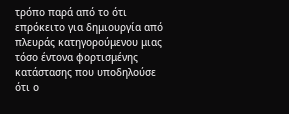τρόπο παρά από το ότι επρόκειτο για δημιουργία από πλευράς κατηγορούμενου μιας τόσο έντονα φορτισμένης κατάστασης που υποδηλούσε ότι ο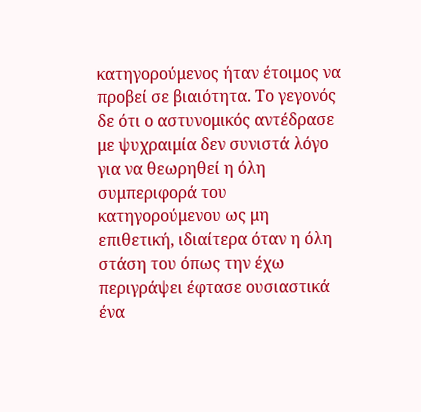κατηγορούμενος ήταν έτοιμος να προβεί σε βιαιότητα. Το γεγονός δε ότι ο αστυνομικός αντέδρασε με ψυχραιμία δεν συνιστά λόγο για να θεωρηθεί η όλη συμπεριφορά του κατηγορούμενου ως μη επιθετική, ιδιαίτερα όταν η όλη στάση του όπως την έχω περιγράψει έφτασε ουσιαστικά ένα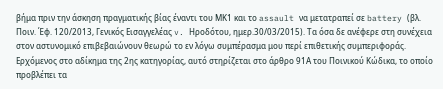βήμα πριν την άσκηση πραγματικής βίας έναντι του ΜΚ1 και το assault να μετατραπεί σε battery (βλ. Ποιν. Έφ. 120/2013, Γενικός Εισαγγελέας v. Ηροδότου, ημερ.30/03/2015). Τα όσα δε ανέφερε στη συνέχεια στον αστυνομικό επιβεβαιώνουν θεωρώ το εν λόγω συμπέρασμα μου περί επιθετικής συμπεριφοράς. Ερχόμενος στο αδίκημα της 2ης κατηγορίας, αυτό στηρίζεται στο άρθρο 91Α του Ποινικού Κώδικα, το οποίο προβλέπει τα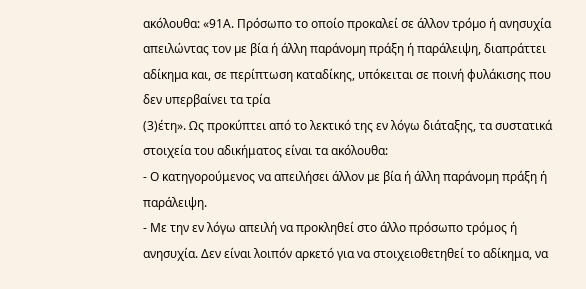ακόλουθα: «91Α. Πρόσωπο το οποίο προκαλεί σε άλλον τρόµο ή ανησυχία απειλώντας τον µε βία ή άλλη παράνοµη πράξη ή παράλειψη, διαπράττει αδίκηµα και, σε περίπτωση καταδίκης, υπόκειται σε ποινή φυλάκισης που δεν υπερβαίνει τα τρία
(3)έτη». Ως προκύπτει από το λεκτικό της εν λόγω διάταξης, τα συστατικά στοιχεία του αδικήματος είναι τα ακόλουθα:
- Ο κατηγορούμενος να απειλήσει άλλον µε βία ή άλλη παράνοµη πράξη ή παράλειψη.
- Με την εν λόγω απειλή να προκληθεί στο άλλο πρόσωπο τρόμος ή ανησυχία. Δεν είναι λοιπόν αρκετό για να στοιχειοθετηθεί το αδίκημα, να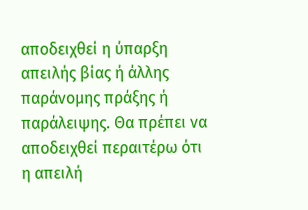αποδειχθεί η ύπαρξη απειλής βίας ή άλλης παράνομης πράξης ή παράλειψης. Θα πρέπει να αποδειχθεί περαιτέρω ότι η απειλή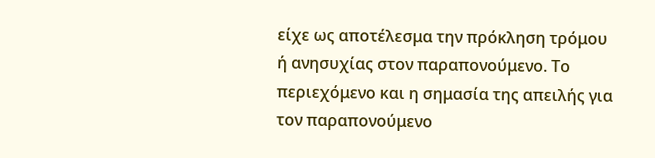είχε ως αποτέλεσμα την πρόκληση τρόμου ή ανησυχίας στον παραπονούμενο. Το περιεχόμενο και η σημασία της απειλής για τον παραπονούμενο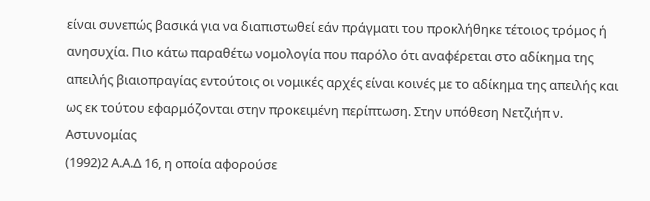είναι συνεπώς βασικά για να διαπιστωθεί εάν πράγματι του προκλήθηκε τέτοιος τρόμος ή ανησυχία. Πιο κάτω παραθέτω νομολογία που παρόλο ότι αναφέρεται στο αδίκημα της απειλής βιαιοπραγίας εντούτοις οι νομικές αρχές είναι κοινές με το αδίκημα της απειλής και ως εκ τούτου εφαρμόζονται στην προκειμένη περίπτωση. Στην υπόθεση Νετζιήπ ν. Αστυνομίας
(1992)2 Α.Α.Δ 16, η οποία αφορούσε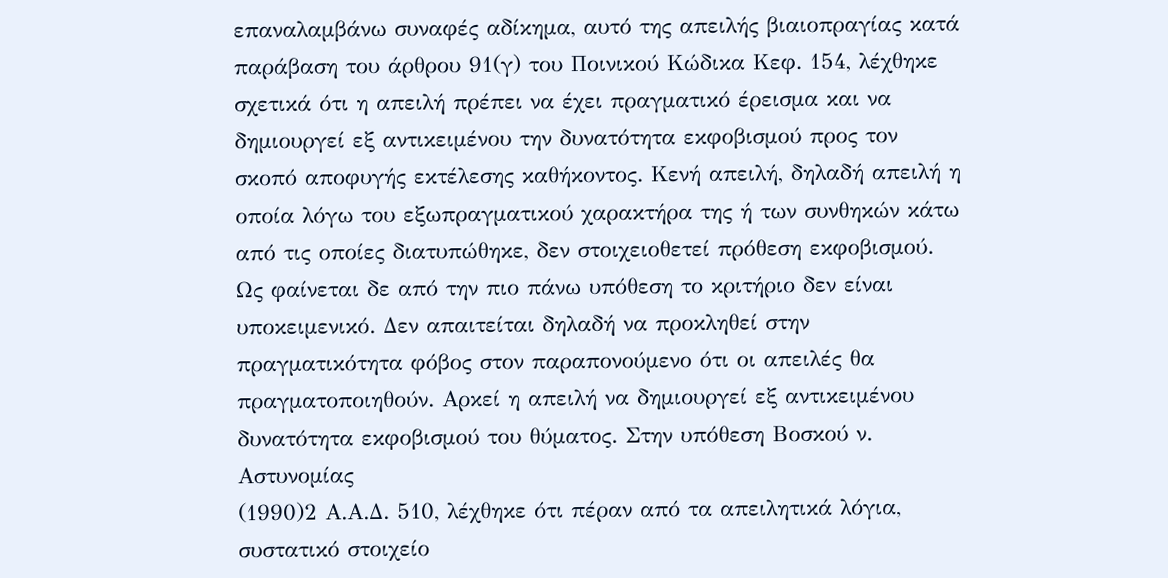επαναλαμβάνω συναφές αδίκημα, αυτό της απειλής βιαιοπραγίας κατά παράβαση του άρθρου 91(γ) του Ποινικού Κώδικα Κεφ. 154, λέχθηκε σχετικά ότι η απειλή πρέπει να έχει πραγματικό έρεισμα και να δημιουργεί εξ αντικειμένου την δυνατότητα εκφοβισμού προς τον σκοπό αποφυγής εκτέλεσης καθήκοντος. Κενή απειλή, δηλαδή απειλή η οποία λόγω του εξωπραγματικού χαρακτήρα της ή των συνθηκών κάτω από τις οποίες διατυπώθηκε, δεν στοιχειοθετεί πρόθεση εκφοβισμού. Ως φαίνεται δε από την πιο πάνω υπόθεση το κριτήριο δεν είναι υποκειμενικό. Δεν απαιτείται δηλαδή να προκληθεί στην πραγματικότητα φόβος στον παραπονούμενο ότι οι απειλές θα πραγματοποιηθούν. Αρκεί η απειλή να δημιουργεί εξ αντικειμένου δυνατότητα εκφοβισμού του θύματος. Στην υπόθεση Βοσκού ν. Αστυνομίας
(1990)2 Α.Α.Δ. 510, λέχθηκε ότι πέραν από τα απειλητικά λόγια, συστατικό στοιχείο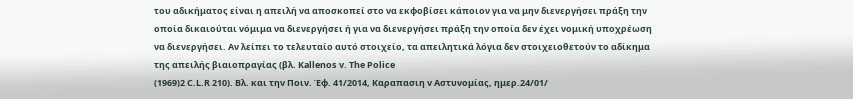του αδικήματος είναι η απειλή να αποσκοπεί στο να εκφοβίσει κάποιον για να μην διενεργήσει πράξη την οποία δικαιούται νόμιμα να διενεργήσει ή για να διενεργήσει πράξη την οποία δεν έχει νομική υποχρέωση να διενεργήσει. Αν λείπει το τελευταίο αυτό στοιχείο, τα απειλητικά λόγια δεν στοιχειοθετούν το αδίκημα της απειλής βιαιοπραγίας (βλ. Kallenos v. The Police
(1969)2 C.L.R 210). Βλ. και την Ποιν. Έφ. 41/2014, Καραπασιη v Αστυνομίας, ημερ.24/01/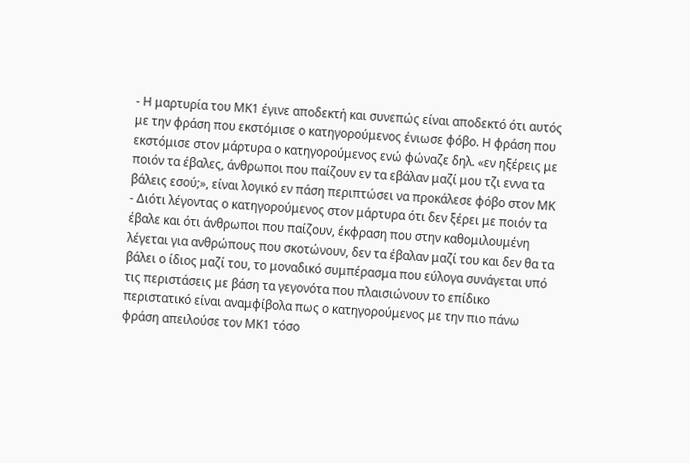- Η μαρτυρία του ΜΚ1 έγινε αποδεκτή και συνεπώς είναι αποδεκτό ότι αυτός με την φράση που εκστόμισε ο κατηγορούμενος ένιωσε φόβο. Η φράση που εκστόμισε στον μάρτυρα ο κατηγορούμενος ενώ φώναζε δηλ. «εν ηξέρεις με ποιόν τα έβαλες, άνθρωποι που παίζουν εν τα εβάλαν μαζί μου τζι εννα τα βάλεις εσού;», είναι λογικό εν πάση περιπτώσει να προκάλεσε φόβο στον ΜΚ
- Διότι λέγοντας ο κατηγορούμενος στον μάρτυρα ότι δεν ξέρει με ποιόν τα έβαλε και ότι άνθρωποι που παίζουν, έκφραση που στην καθομιλουμένη λέγεται για ανθρώπους που σκοτώνουν, δεν τα έβαλαν μαζί του και δεν θα τα βάλει ο ίδιος μαζί του, το μοναδικό συμπέρασμα που εύλογα συνάγεται υπό τις περιστάσεις με βάση τα γεγονότα που πλαισιώνουν το επίδικο περιστατικό είναι αναμφίβολα πως ο κατηγορούμενος με την πιο πάνω φράση απειλούσε τον ΜΚ1 τόσο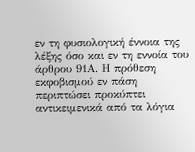εν τη φυσιολογική έννοια της λέξης όσο και εν τη εννοία του άρθρου 91Α. Η πρόθεση εκφοβισμού εν πάση περιπτώσει προκύπτει αντικειμενικά από τα λόγια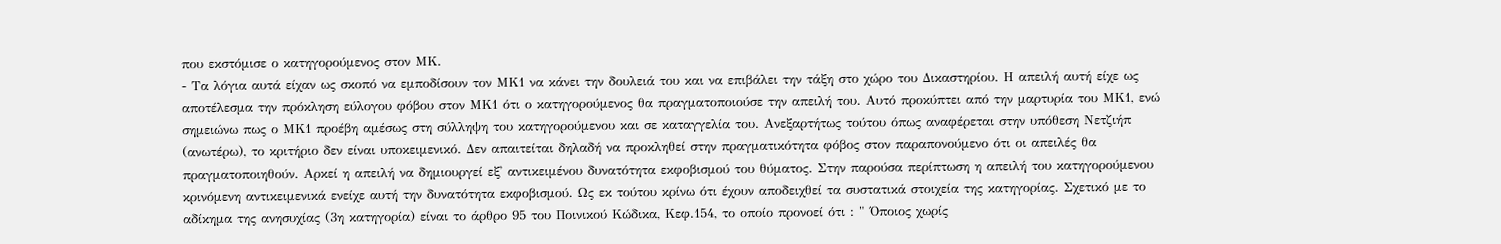που εκστόμισε ο κατηγορούμενος στον ΜΚ.
- Τα λόγια αυτά είχαν ως σκοπό να εμποδίσουν τον ΜΚ1 να κάνει την δουλειά του και να επιβάλει την τάξη στο χώρο του Δικαστηρίου. Η απειλή αυτή είχε ως αποτέλεσμα την πρόκληση εύλογου φόβου στον ΜΚ1 ότι ο κατηγορούμενος θα πραγματοποιούσε την απειλή του. Αυτό προκύπτει από την μαρτυρία του ΜΚ1, ενώ σημειώνω πως ο ΜΚ1 προέβη αμέσως στη σύλληψη του κατηγορούμενου και σε καταγγελία του. Ανεξαρτήτως τούτου όπως αναφέρεται στην υπόθεση Νετζιήπ (ανωτέρω), το κριτήριο δεν είναι υποκειμενικό. Δεν απαιτείται δηλαδή να προκληθεί στην πραγματικότητα φόβος στον παραπονούμενο ότι οι απειλές θα πραγματοποιηθούν. Αρκεί η απειλή να δημιουργεί εξ' αντικειμένου δυνατότητα εκφοβισμού του θύματος. Στην παρούσα περίπτωση η απειλή του κατηγορούμενου κρινόμενη αντικειμενικά ενείχε αυτή την δυνατότητα εκφοβισμού. Ως εκ τούτου κρίνω ότι έχουν αποδειχθεί τα συστατικά στοιχεία της κατηγορίας. Σχετικό με το αδίκημα της ανησυχίας (3η κατηγορία) είναι το άρθρο 95 του Ποινικού Κώδικα, Κεφ.154, το οποίο προνοεί ότι : " Όποιος χωρίς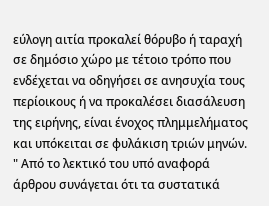εύλογη αιτία προκαλεί θόρυβο ή ταραχή σε δημόσιο χώρο με τέτοιο τρόπο που ενδέχεται να οδηγήσει σε ανησυχία τους περίοικους ή να προκαλέσει διασάλευση της ειρήνης, είναι ένοχος πλημμελήματος και υπόκειται σε φυλάκιση τριών μηνών. " Από το λεκτικό του υπό αναφορά άρθρου συνάγεται ότι τα συστατικά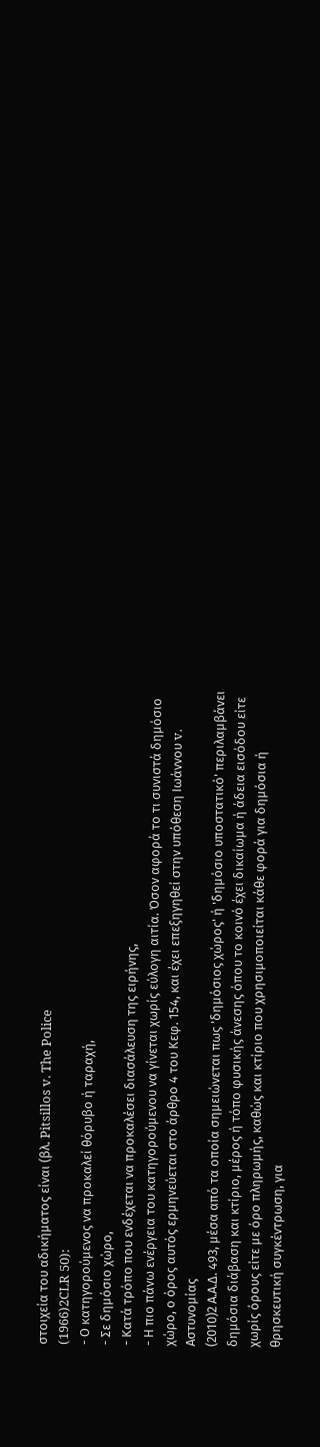στοιχεία του αδικήματος είναι (βλ. Pitsillos v. The Police
(1966)2CLR 50):
- Ο κατηγορούμενος να προκαλεί θόρυβο ή ταραχή,
- Σε δημόσιο χώρο,
- Κατά τρόπο που ενδέχεται να προκαλέσει διασάλευση της ειρήνης,
- Η πιο πάνω ενέργεια του κατηγορούμενου να γίνεται χωρίς εύλογη αιτία. Όσον αφορά το τι συνιστά δημόσιο χώρο, ο όρος αυτός ερμηνεύεται στο άρθρο 4 του Κεφ. 154, και έχει επεξηγηθεί στην υπόθεση Ιωάννου v. Αστυνομίας
(2010)2 Α.Α.Δ. 493, μέσα από τα οποία σημειώνεται πως 'δημόσιος χώρος' ή 'δημόσιο υποστατικό' περιλαμβάνει δημόσια διάβαση και κτίριο, μέρος ή τόπο φυσικής άνεσης όπου το κοινό έχει δικαίωμα ή άδεια εισόδου είτε χωρίς όρους είτε με όρο πληρωμής, καθώς και κτίριο που χρησιμοποιείται κάθε φορά για δημόσια ή θρησκευτική συγκέντρωση, για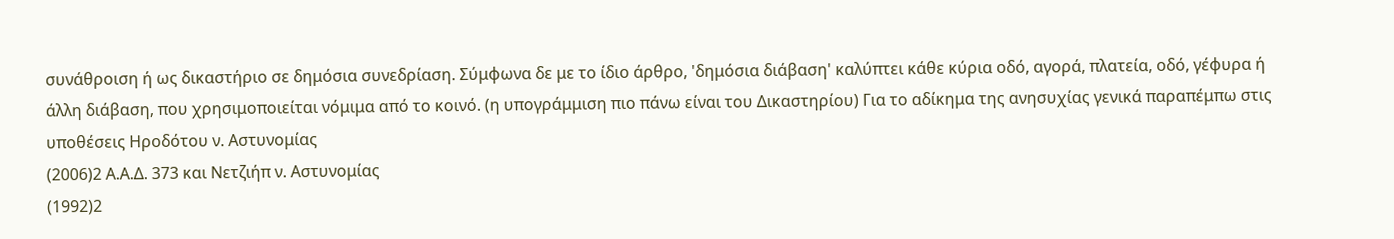συνάθροιση ή ως δικαστήριο σε δημόσια συνεδρίαση. Σύμφωνα δε με το ίδιο άρθρο, 'δημόσια διάβαση' καλύπτει κάθε κύρια οδό, αγορά, πλατεία, οδό, γέφυρα ή άλλη διάβαση, που χρησιμοποιείται νόμιμα από το κοινό. (η υπογράμμιση πιο πάνω είναι του Δικαστηρίου) Για το αδίκημα της ανησυχίας γενικά παραπέμπω στις υποθέσεις Ηροδότου ν. Αστυνομίας
(2006)2 Α.Α.Δ. 373 και Νετζιήπ ν. Αστυνομίας
(1992)2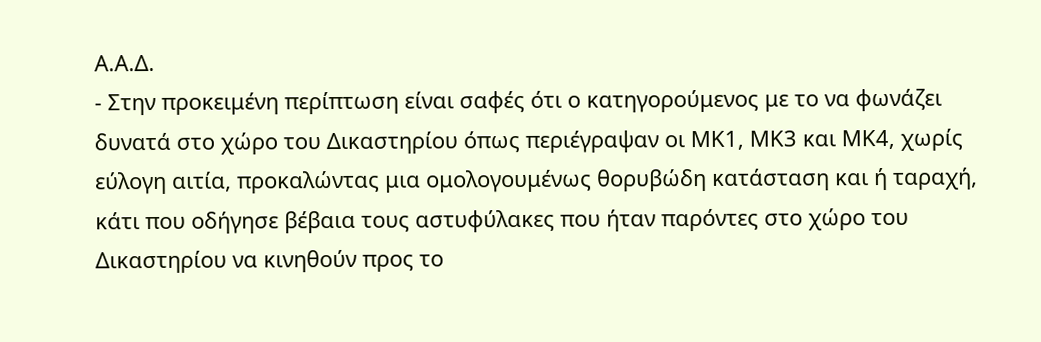Α.Α.Δ.
- Στην προκειμένη περίπτωση είναι σαφές ότι ο κατηγορούμενος με το να φωνάζει δυνατά στο χώρο του Δικαστηρίου όπως περιέγραψαν οι ΜΚ1, ΜΚ3 και ΜΚ4, χωρίς εύλογη αιτία, προκαλώντας μια ομολογουμένως θορυβώδη κατάσταση και ή ταραχή, κάτι που οδήγησε βέβαια τους αστυφύλακες που ήταν παρόντες στο χώρο του Δικαστηρίου να κινηθούν προς το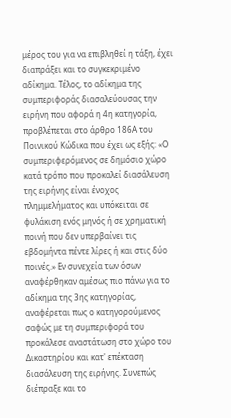μέρος του για να επιβληθεί η τάξη, έχει διαπράξει και το συγκεκριμένο αδίκημα. Τέλος, το αδίκημα της συμπεριφοράς διασαλεύουσας την ειρήνη που αφορά η 4η κατηγορία, προβλέπεται στο άρθρο 186Α του Ποινικού Κώδικα που έχει ως εξής: «Ο συμπεριφερόμενος σε δημόσιο χώρο κατά τρόπο που προκαλεί διασάλευση της ειρήνης είναι ένοχος πλημμελήματος και υπόκειται σε φυλάκιση ενός μηνός ή σε χρηματική ποινή που δεν υπερβαίνει τις εβδομήντα πέντε λίρες ή και στις δύο ποινές.» Εν συνεχεία των όσων αναφέρθηκαν αμέσως πιο πάνω για το αδίκημα της 3ης κατηγορίας, αναφέρεται πως ο κατηγορούμενος σαφώς με τη συμπεριφορά του προκάλεσε αναστάτωση στο χώρο του Δικαστηρίου και κατ' επέκταση διασάλευση της ειρήνης. Συνεπώς διέπραξε και το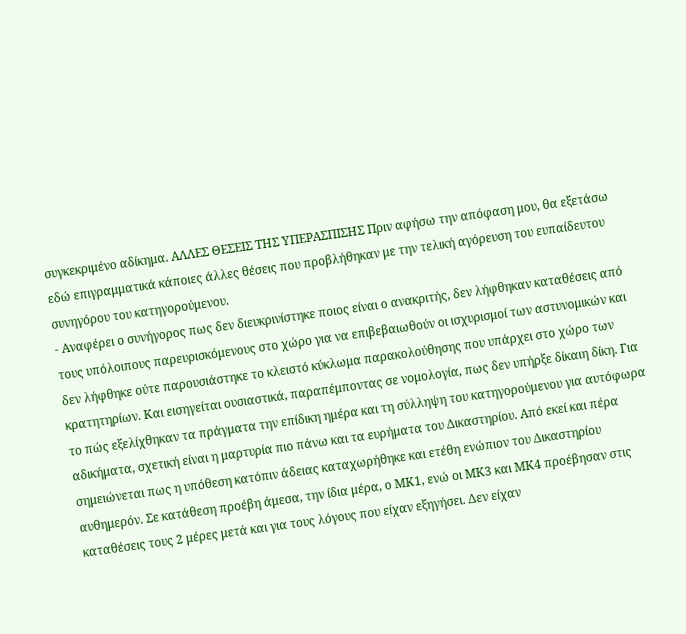συγκεκριμένο αδίκημα. ΑΛΛΕΣ ΘΕΣΕΙΣ ΤΗΣ ΥΠΕΡΑΣΠΙΣΗΣ Πριν αφήσω την απόφαση μου, θα εξετάσω εδώ επιγραμματικά κάποιες άλλες θέσεις που προβλήθηκαν με την τελική αγόρευση του ευπαίδευτου συνηγόρου του κατηγορούμενου.
- Αναφέρει ο συνήγορος πως δεν διευκρινίστηκε ποιος είναι ο ανακριτής, δεν λήφθηκαν καταθέσεις από τους υπόλοιπους παρευρισκόμενους στο χώρο για να επιβεβαιωθούν οι ισχυρισμοί των αστυνομικών και δεν λήφθηκε ούτε παρουσιάστηκε το κλειστό κύκλωμα παρακολούθησης που υπάρχει στο χώρο των κρατητηρίων. Και εισηγείται ουσιαστικά, παραπέμποντας σε νομολογία, πως δεν υπήρξε δίκαιη δίκη. Για το πώς εξελίχθηκαν τα πράγματα την επίδικη ημέρα και τη σύλληψη του κατηγορούμενου για αυτόφωρα αδικήματα, σχετική είναι η μαρτυρία πιο πάνω και τα ευρήματα του Δικαστηρίου. Από εκεί και πέρα σημειώνεται πως η υπόθεση κατόπιν άδειας καταχωρήθηκε και ετέθη ενώπιον του Δικαστηρίου αυθημερόν. Σε κατάθεση προέβη άμεσα, την ίδια μέρα, ο ΜΚ1, ενώ οι ΜΚ3 και ΜΚ4 προέβησαν στις καταθέσεις τους 2 μέρες μετά και για τους λόγους που είχαν εξηγήσει. Δεν είχαν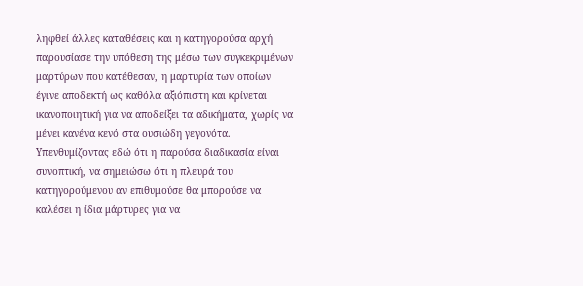ληφθεί άλλες καταθέσεις και η κατηγορούσα αρχή παρουσίασε την υπόθεση της μέσω των συγκεκριμένων μαρτύρων που κατέθεσαν, η μαρτυρία των οποίων έγινε αποδεκτή ως καθόλα αξιόπιστη και κρίνεται ικανοποιητική για να αποδείξει τα αδικήματα, χωρίς να μένει κανένα κενό στα ουσιώδη γεγονότα. Υπενθυμίζοντας εδώ ότι η παρούσα διαδικασία είναι συνοπτική, να σημειώσω ότι η πλευρά του κατηγορούμενου αν επιθυμούσε θα μπορούσε να καλέσει η ίδια μάρτυρες για να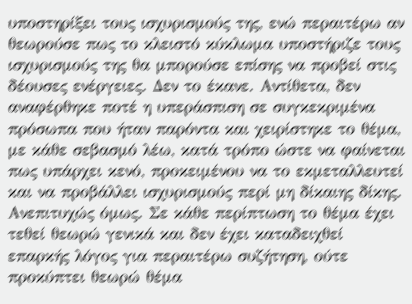υποστηρίξει τους ισχυρισμούς της, ενώ περαιτέρω αν θεωρούσε πως το κλειστό κύκλωμα υποστήριζε τους ισχυρισμούς της θα μπορούσε επίσης να προβεί στις δέουσες ενέργειες. Δεν το έκανε. Αντίθετα, δεν αναφέρθηκε ποτέ η υπεράσπιση σε συγκεκριμένα πρόσωπα που ήταν παρόντα και χειρίστηκε το θέμα, με κάθε σεβασμό λέω, κατά τρόπο ώστε να φαίνεται πως υπάρχει κενό, προκειμένου να το εκμεταλλευτεί και να προβάλλει ισχυρισμούς περί μη δίκαιης δίκης. Ανεπιτυχώς όμως. Σε κάθε περίπτωση το θέμα έχει τεθεί θεωρώ γενικά και δεν έχει καταδειχθεί επαρκής λόγος για περαιτέρω συζήτηση, ούτε προκύπτει θεωρώ θέμα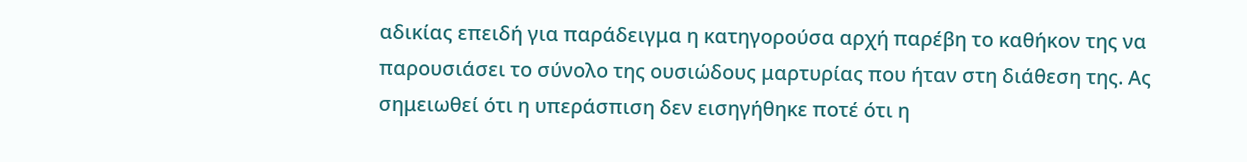αδικίας επειδή για παράδειγμα η κατηγορούσα αρχή παρέβη το καθήκον της να παρουσιάσει το σύνολο της ουσιώδους μαρτυρίας που ήταν στη διάθεση της. Ας σημειωθεί ότι η υπεράσπιση δεν εισηγήθηκε ποτέ ότι η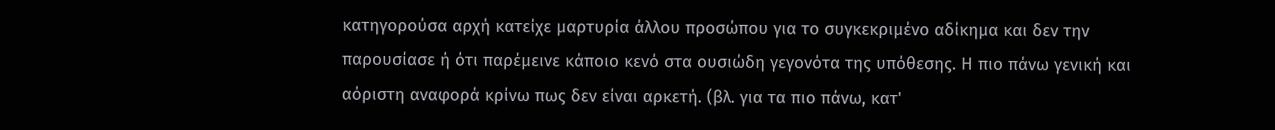κατηγορούσα αρχή κατείχε μαρτυρία άλλου προσώπου για το συγκεκριμένο αδίκημα και δεν την παρουσίασε ή ότι παρέμεινε κάποιο κενό στα ουσιώδη γεγονότα της υπόθεσης. Η πιο πάνω γενική και αόριστη αναφορά κρίνω πως δεν είναι αρκετή. (βλ. για τα πιο πάνω, κατ'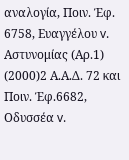αναλογία, Ποιν. Έφ. 6758, Ευαγγέλου v. Αστυνομίας (Αρ.1)
(2000)2 Α.Α.Δ. 72 και Ποιν. Έφ.6682, Οδυσσέα v.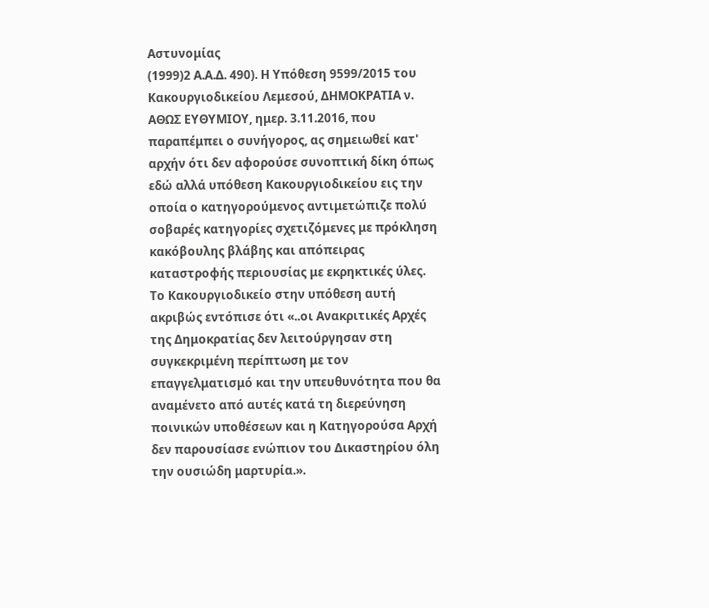Αστυνομίας
(1999)2 Α.Α.Δ. 490). Η Υπόθεση 9599/2015 του Κακουργιοδικείου Λεμεσού, ΔΗΜΟΚΡΑΤΙΑ ν. ΑΘΩΣ ΕΥΘΥΜΙΟΥ, ημερ. 3.11.2016, που παραπέμπει ο συνήγορος, ας σημειωθεί κατ' αρχήν ότι δεν αφορούσε συνοπτική δίκη όπως εδώ αλλά υπόθεση Κακουργιοδικείου εις την οποία ο κατηγορούμενος αντιμετώπιζε πολύ σοβαρές κατηγορίες σχετιζόμενες με πρόκληση κακόβουλης βλάβης και απόπειρας καταστροφής περιουσίας με εκρηκτικές ύλες. Το Κακουργιοδικείο στην υπόθεση αυτή ακριβώς εντόπισε ότι «..οι Ανακριτικές Αρχές της Δημοκρατίας δεν λειτούργησαν στη συγκεκριμένη περίπτωση με τον επαγγελματισμό και την υπευθυνότητα που θα αναμένετο από αυτές κατά τη διερεύνηση ποινικών υποθέσεων και η Κατηγορούσα Αρχή δεν παρουσίασε ενώπιον του Δικαστηρίου όλη την ουσιώδη μαρτυρία.».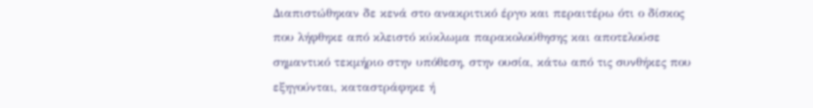Διαπιστώθηκαν δε κενά στο ανακριτικό έργο και περαιτέρω ότι ο δίσκος που λήφθηκε από κλειστό κύκλωμα παρακολούθησης και αποτελούσε σημαντικό τεκμήριο στην υπόθεση, στην ουσία, κάτω από τις συνθήκες που εξηγούνται, καταστράφηκε ή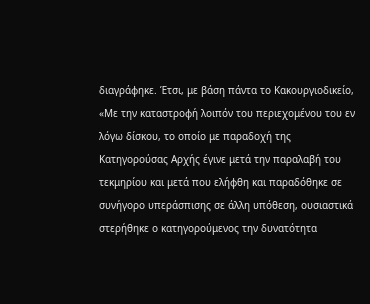διαγράφηκε. Έτσι, με βάση πάντα το Κακουργιοδικείο, «Με την καταστροφή λοιπόν του περιεχομένου του εν λόγω δίσκου, το οποίο με παραδοχή της Κατηγορούσας Αρχής έγινε μετά την παραλαβή του τεκμηρίου και μετά που ελήφθη και παραδόθηκε σε συνήγορο υπεράσπισης σε άλλη υπόθεση, ουσιαστικά στερήθηκε ο κατηγορούμενος την δυνατότητα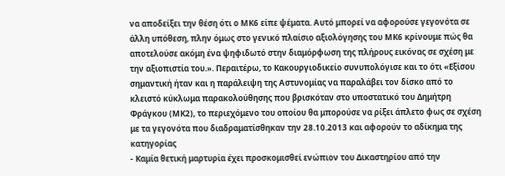να αποδείξει την θέση ότι ο ΜΚ6 είπε ψέματα. Αυτό μπορεί να αφορούσε γεγονότα σε άλλη υπόθεση, πλην όμως στο γενικό πλαίσιο αξιολόγησης του ΜΚ6 κρίνουμε πώς θα αποτελούσε ακόμη ένα ψηφιδωτό στην διαμόρφωση της πλήρους εικόνας σε σχέση με την αξιοπιστία του.». Περαιτέρω, το Κακουργιοδικείο συνυπολόγισε και το ότι «Εξίσου σημαντική ήταν και η παράλειψη της Αστυνομίας να παραλάβει τον δίσκο από το κλειστό κύκλωμα παρακολούθησης που βρισκόταν στο υποστατικό του Δημήτρη Φράγκου (ΜΚ2), το περιεχόμενο του οποίου θα μπορούσε να ρίξει άπλετο φως σε σχέση με τα γεγονότα που διαδραματίσθηκαν την 28.10.2013 και αφορούν το αδίκημα της κατηγορίας
- Καμία θετική μαρτυρία έχει προσκομισθεί ενώπιον του Δικαστηρίου από την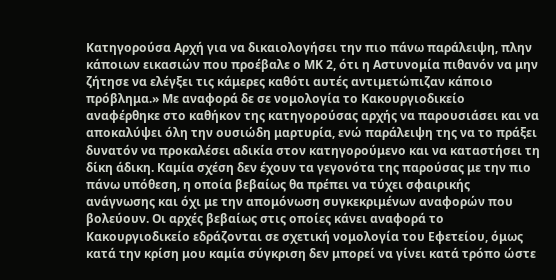Κατηγορούσα Αρχή για να δικαιολογήσει την πιο πάνω παράλειψη, πλην κάποιων εικασιών που προέβαλε ο ΜΚ 2, ότι η Αστυνομία πιθανόν να μην ζήτησε να ελέγξει τις κάμερες καθότι αυτές αντιμετώπιζαν κάποιο πρόβλημα.» Με αναφορά δε σε νομολογία το Κακουργιοδικείο αναφέρθηκε στο καθήκον της κατηγορούσας αρχής να παρουσιάσει και να αποκαλύψει όλη την ουσιώδη μαρτυρία, ενώ παράλειψη της να το πράξει δυνατόν να προκαλέσει αδικία στον κατηγορούμενο και να καταστήσει τη δίκη άδικη. Καμία σχέση δεν έχουν τα γεγονότα της παρούσας με την πιο πάνω υπόθεση, η οποία βεβαίως θα πρέπει να τύχει σφαιρικής ανάγνωσης και όχι με την απομόνωση συγκεκριμένων αναφορών που βολεύουν. Οι αρχές βεβαίως στις οποίες κάνει αναφορά το Κακουργιοδικείο εδράζονται σε σχετική νομολογία του Εφετείου, όμως κατά την κρίση μου καμία σύγκριση δεν μπορεί να γίνει κατά τρόπο ώστε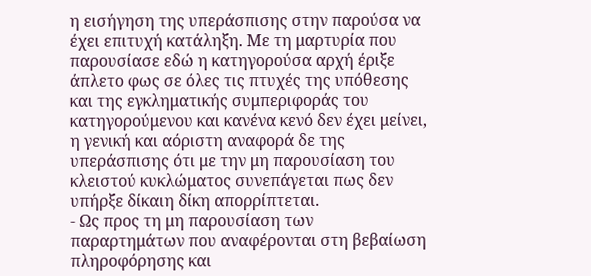η εισήγηση της υπεράσπισης στην παρούσα να έχει επιτυχή κατάληξη. Με τη μαρτυρία που παρουσίασε εδώ η κατηγορούσα αρχή έριξε άπλετο φως σε όλες τις πτυχές της υπόθεσης και της εγκληματικής συμπεριφοράς του κατηγορούμενου και κανένα κενό δεν έχει μείνει, η γενική και αόριστη αναφορά δε της υπεράσπισης ότι με την μη παρουσίαση του κλειστού κυκλώματος συνεπάγεται πως δεν υπήρξε δίκαιη δίκη απορρίπτεται.
- Ως προς τη μη παρουσίαση των παραρτημάτων που αναφέρονται στη βεβαίωση πληροφόρησης και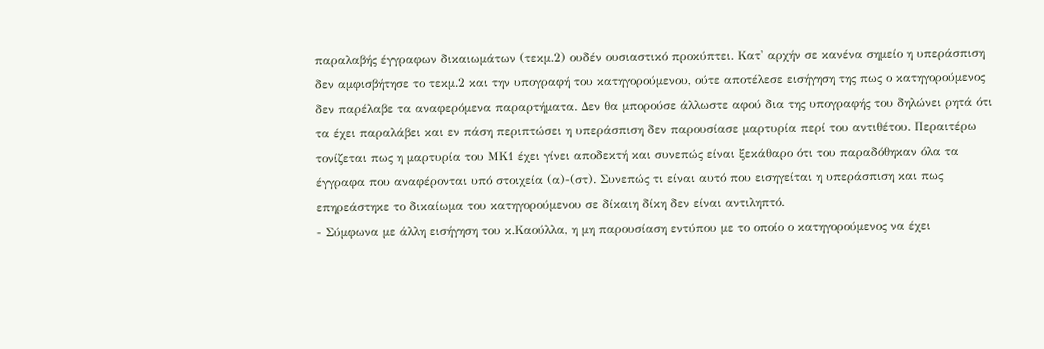παραλαβής έγγραφων δικαιωμάτων (τεκμ.2) ουδέν ουσιαστικό προκύπτει. Κατ' αρχήν σε κανένα σημείο η υπεράσπιση δεν αμφισβήτησε το τεκμ.2 και την υπογραφή του κατηγορούμενου, ούτε αποτέλεσε εισήγηση της πως ο κατηγορούμενος δεν παρέλαβε τα αναφερόμενα παραρτήματα. Δεν θα μπορούσε άλλωστε αφού δια της υπογραφής του δηλώνει ρητά ότι τα έχει παραλάβει και εν πάση περιπτώσει η υπεράσπιση δεν παρουσίασε μαρτυρία περί του αντιθέτου. Περαιτέρω τονίζεται πως η μαρτυρία του ΜΚ1 έχει γίνει αποδεκτή και συνεπώς είναι ξεκάθαρο ότι του παραδόθηκαν όλα τα έγγραφα που αναφέρονται υπό στοιχεία (α)-(στ). Συνεπώς τι είναι αυτό που εισηγείται η υπεράσπιση και πως επηρεάστηκε το δικαίωμα του κατηγορούμενου σε δίκαιη δίκη δεν είναι αντιληπτό.
- Σύμφωνα με άλλη εισήγηση του κ.Καούλλα, η μη παρουσίαση εντύπου με το οποίο ο κατηγορούμενος να έχει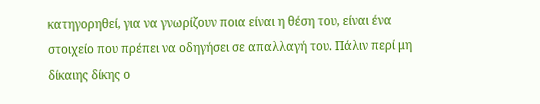κατηγορηθεί, για να γνωρίζουν ποια είναι η θέση του, είναι ένα στοιχείο που πρέπει να οδηγήσει σε απαλλαγή του. Πάλιν περί μη δίκαιης δίκης ο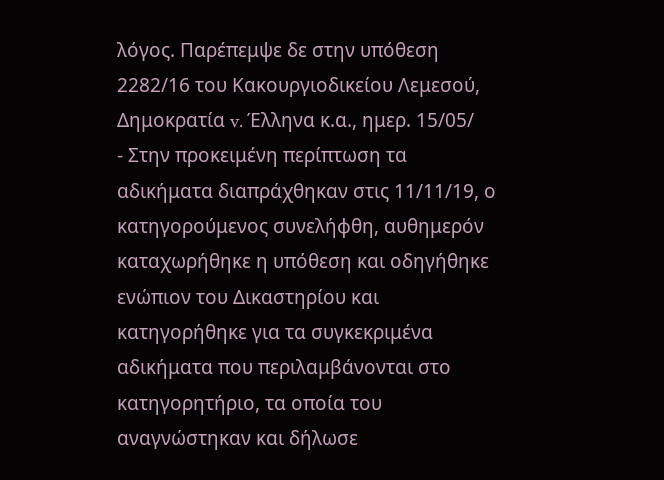λόγος. Παρέπεμψε δε στην υπόθεση 2282/16 του Κακουργιοδικείου Λεμεσού, Δημοκρατία v. Έλληνα κ.α., ημερ. 15/05/
- Στην προκειμένη περίπτωση τα αδικήματα διαπράχθηκαν στις 11/11/19, ο κατηγορούμενος συνελήφθη, αυθημερόν καταχωρήθηκε η υπόθεση και οδηγήθηκε ενώπιον του Δικαστηρίου και κατηγορήθηκε για τα συγκεκριμένα αδικήματα που περιλαμβάνονται στο κατηγορητήριο, τα οποία του αναγνώστηκαν και δήλωσε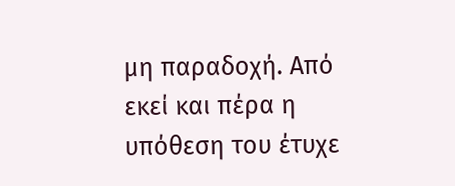μη παραδοχή. Από εκεί και πέρα η υπόθεση του έτυχε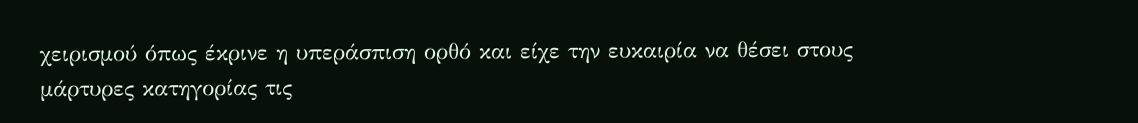χειρισμού όπως έκρινε η υπεράσπιση ορθό και είχε την ευκαιρία να θέσει στους μάρτυρες κατηγορίας τις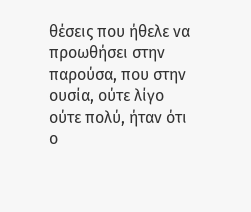θέσεις που ήθελε να προωθήσει στην παρούσα, που στην ουσία, ούτε λίγο ούτε πολύ, ήταν ότι ο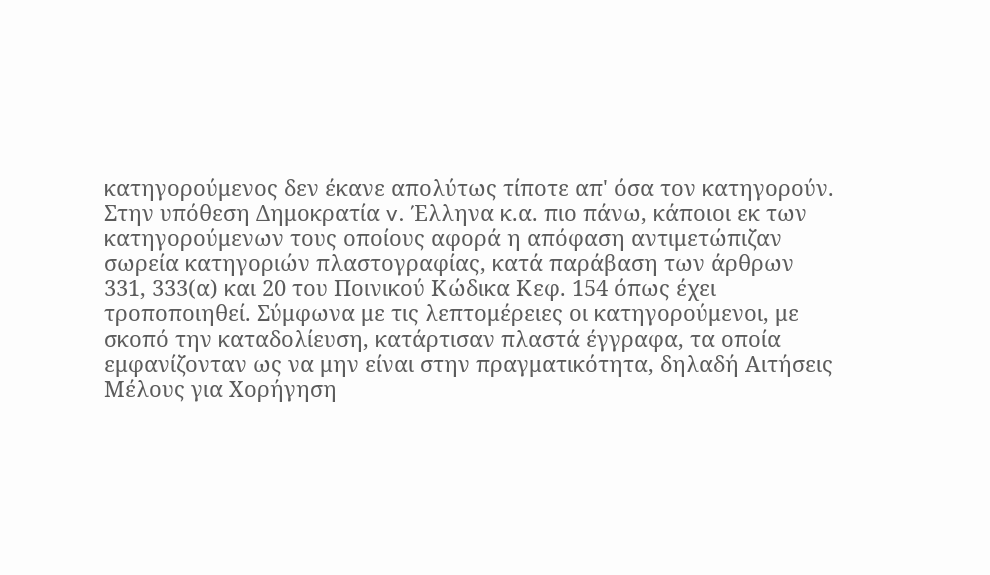κατηγορούμενος δεν έκανε απολύτως τίποτε απ' όσα τον κατηγορούν. Στην υπόθεση Δημοκρατία v. Έλληνα κ.α. πιο πάνω, κάποιοι εκ των κατηγορούμενων τους οποίους αφορά η απόφαση αντιμετώπιζαν σωρεία κατηγοριών πλαστογραφίας, κατά παράβαση των άρθρων 331, 333(α) και 20 του Ποινικού Κώδικα Κεφ. 154 όπως έχει τροποποιηθεί. Σύμφωνα με τις λεπτομέρειες οι κατηγορούμενοι, με σκοπό την καταδολίευση, κατάρτισαν πλαστά έγγραφα, τα οποία εμφανίζονταν ως να μην είναι στην πραγματικότητα, δηλαδή Αιτήσεις Μέλους για Χορήγηση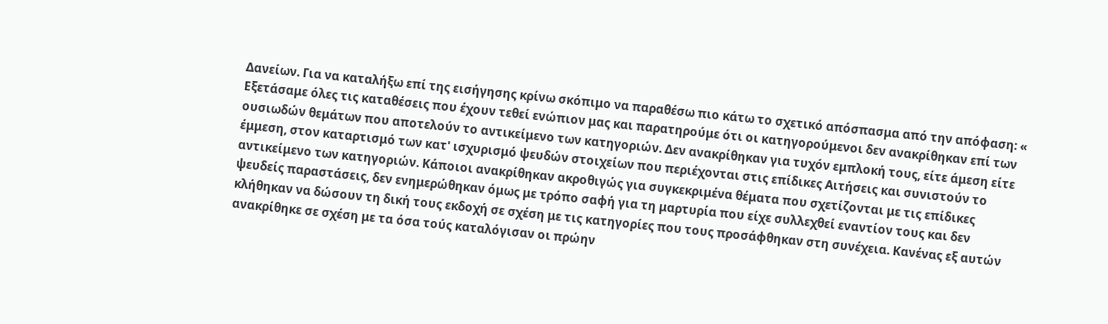Δανείων. Για να καταλήξω επί της εισήγησης κρίνω σκόπιμο να παραθέσω πιο κάτω το σχετικό απόσπασμα από την απόφαση: « Εξετάσαμε όλες τις καταθέσεις που έχουν τεθεί ενώπιον μας και παρατηρούμε ότι οι κατηγορούμενοι δεν ανακρίθηκαν επί των ουσιωδών θεμάτων που αποτελούν το αντικείμενο των κατηγοριών. Δεν ανακρίθηκαν για τυχόν εμπλοκή τους, είτε άμεση είτε έμμεση, στον καταρτισμό των κατ' ισχυρισμό ψευδών στοιχείων που περιέχονται στις επίδικες Αιτήσεις και συνιστούν το αντικείμενο των κατηγοριών. Κάποιοι ανακρίθηκαν ακροθιγώς για συγκεκριμένα θέματα που σχετίζονται με τις επίδικες ψευδείς παραστάσεις, δεν ενημερώθηκαν όμως με τρόπο σαφή για τη μαρτυρία που είχε συλλεχθεί εναντίον τους και δεν κλήθηκαν να δώσουν τη δική τους εκδοχή σε σχέση με τις κατηγορίες που τους προσάφθηκαν στη συνέχεια. Κανένας εξ αυτών ανακρίθηκε σε σχέση με τα όσα τούς καταλόγισαν οι πρώην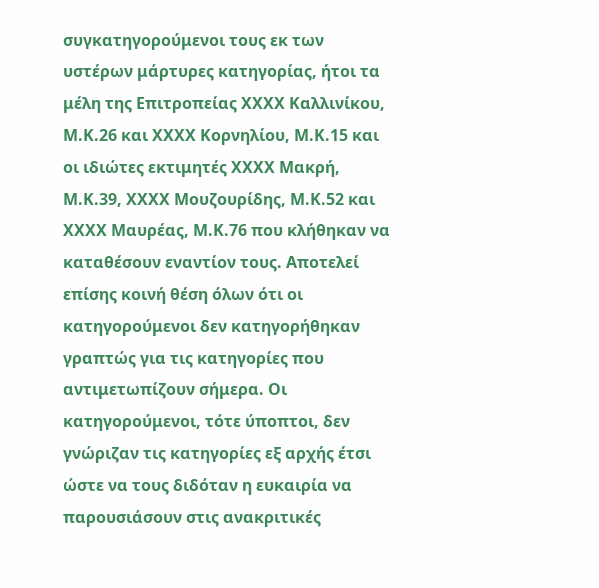συγκατηγορούμενοι τους εκ των υστέρων μάρτυρες κατηγορίας, ήτοι τα μέλη της Επιτροπείας ΧΧΧΧ Καλλινίκου, Μ.Κ.26 και ΧΧΧΧ Κορνηλίου, Μ.Κ.15 και οι ιδιώτες εκτιμητές ΧΧΧΧ Μακρή, Μ.Κ.39, ΧΧΧΧ Μουζουρίδης, Μ.Κ.52 και ΧΧΧΧ Μαυρέας, Μ.Κ.76 που κλήθηκαν να καταθέσουν εναντίον τους. Αποτελεί επίσης κοινή θέση όλων ότι οι κατηγορούμενοι δεν κατηγορήθηκαν γραπτώς για τις κατηγορίες που αντιμετωπίζουν σήμερα. Οι κατηγορούμενοι, τότε ύποπτοι, δεν γνώριζαν τις κατηγορίες εξ αρχής έτσι ώστε να τους διδόταν η ευκαιρία να παρουσιάσουν στις ανακριτικές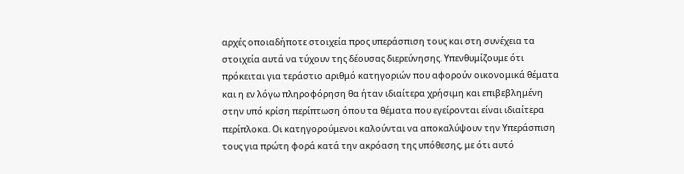αρχές οποιαδήποτε στοιχεία προς υπεράσπιση τους και στη συνέχεια τα στοιχεία αυτά να τύχουν της δέουσας διερεύνησης. Υπενθυμίζουμε ότι πρόκειται για τεράστιο αριθμό κατηγοριών που αφορούν οικονομικά θέματα και η εν λόγω πληροφόρηση θα ήταν ιδιαίτερα χρήσιμη και επιβεβλημένη στην υπό κρίση περίπτωση όπου τα θέματα που εγείρονται είναι ιδιαίτερα περίπλοκα. Οι κατηγορούμενοι καλούνται να αποκαλύψουν την Υπεράσπιση τους για πρώτη φορά κατά την ακρόαση της υπόθεσης, με ότι αυτό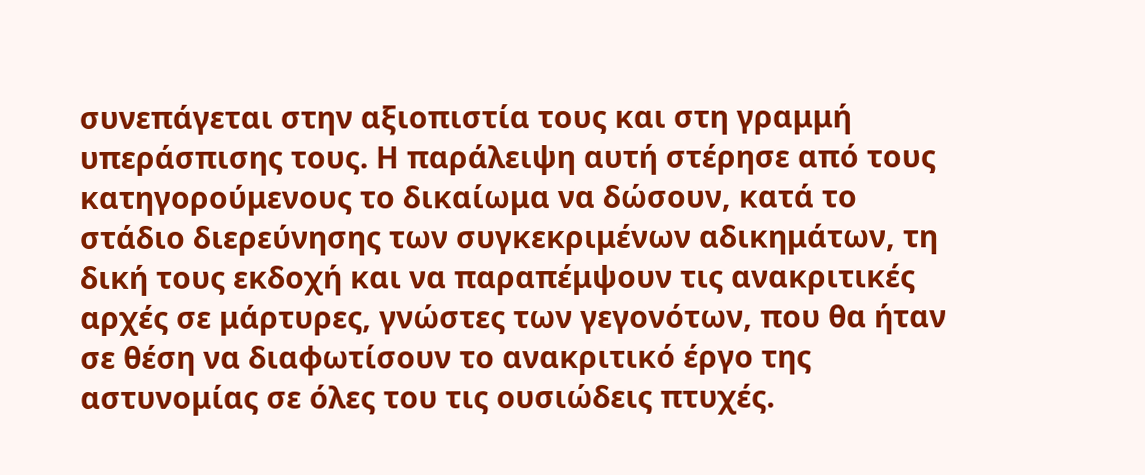συνεπάγεται στην αξιοπιστία τους και στη γραμμή υπεράσπισης τους. Η παράλειψη αυτή στέρησε από τους κατηγορούμενους το δικαίωμα να δώσουν, κατά το στάδιο διερεύνησης των συγκεκριμένων αδικημάτων, τη δική τους εκδοχή και να παραπέμψουν τις ανακριτικές αρχές σε μάρτυρες, γνώστες των γεγονότων, που θα ήταν σε θέση να διαφωτίσουν το ανακριτικό έργο της αστυνομίας σε όλες του τις ουσιώδεις πτυχές.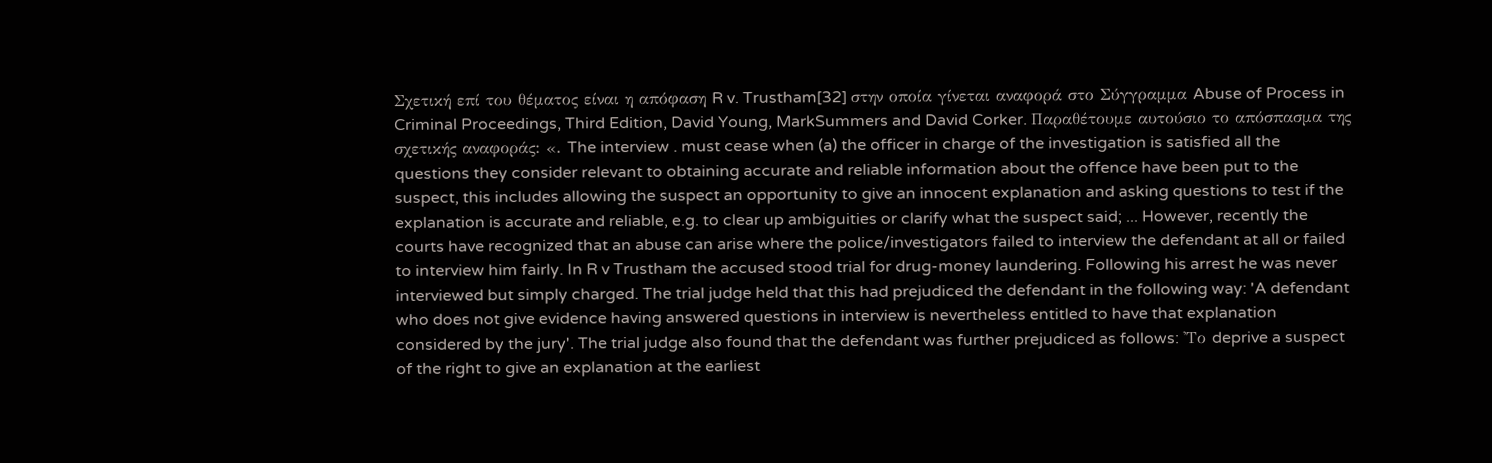Σχετική επί του θέματος είναι η απόφαση R v. Trustham[32] στην οποία γίνεται αναφορά στο Σύγγραμμα Abuse of Process in Criminal Proceedings, Third Edition, David Young, MarkSummers and David Corker. Παραθέτουμε αυτούσιο το απόσπασμα της σχετικής αναφοράς: «. The interview . must cease when (a) the officer in charge of the investigation is satisfied all the questions they consider relevant to obtaining accurate and reliable information about the offence have been put to the suspect, this includes allowing the suspect an opportunity to give an innocent explanation and asking questions to test if the explanation is accurate and reliable, e.g. to clear up ambiguities or clarify what the suspect said; ... However, recently the courts have recognized that an abuse can arise where the police/investigators failed to interview the defendant at all or failed to interview him fairly. In R v Trustham the accused stood trial for drug-money laundering. Following his arrest he was never interviewed but simply charged. The trial judge held that this had prejudiced the defendant in the following way: 'A defendant who does not give evidence having answered questions in interview is nevertheless entitled to have that explanation considered by the jury'. The trial judge also found that the defendant was further prejudiced as follows: 'Το deprive a suspect of the right to give an explanation at the earliest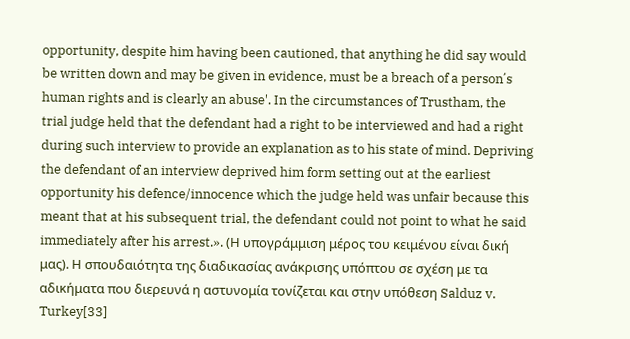opportunity, despite him having been cautioned, that anything he did say would be written down and may be given in evidence, must be a breach of a person΄s human rights and is clearly an abuse'. In the circumstances of Trustham, the trial judge held that the defendant had a right to be interviewed and had a right during such interview to provide an explanation as to his state of mind. Depriving the defendant of an interview deprived him form setting out at the earliest opportunity his defence/innocence which the judge held was unfair because this meant that at his subsequent trial, the defendant could not point to what he said immediately after his arrest.». (Η υπογράμμιση μέρος του κειμένου είναι δική μας). Η σπουδαιότητα της διαδικασίας ανάκρισης υπόπτου σε σχέση με τα αδικήματα που διερευνά η αστυνομία τονίζεται και στην υπόθεση Salduz v. Turkey[33]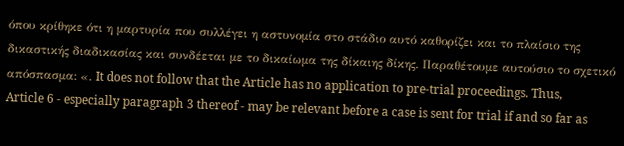όπου κρίθηκε ότι η μαρτυρία που συλλέγει η αστυνομία στο στάδιο αυτό καθορίζει και το πλαίσιο της δικαστικής διαδικασίας και συνδέεται με το δικαίωμα της δίκαιης δίκης. Παραθέτουμε αυτούσιο το σχετικό απόσπασμα: «. It does not follow that the Article has no application to pre-trial proceedings. Thus, Article 6 - especially paragraph 3 thereof - may be relevant before a case is sent for trial if and so far as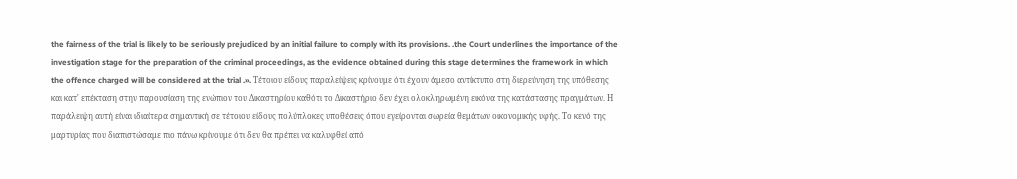the fairness of the trial is likely to be seriously prejudiced by an initial failure to comply with its provisions. .the Court underlines the importance of the investigation stage for the preparation of the criminal proceedings, as the evidence obtained during this stage determines the framework in which the offence charged will be considered at the trial .». Τέτοιου είδους παραλείψεις κρίνουμε ότι έχουν άμεσο αντίκτυπο στη διερεύνηση της υπόθεσης και κατ' επέκταση στην παρουσίαση της ενώπιον του Δικαστηρίου καθότι το Δικαστήριο δεν έχει ολοκληρωμένη εικόνα της κατάστασης πραγμάτων. Η παράλειψη αυτή είναι ιδιαίτερα σημαντική σε τέτοιου είδους πολύπλοκες υποθέσεις όπου εγείρονται σωρεία θεμάτων οικονομικής υφής. Το κενό της μαρτυρίας που διαπιστώσαμε πιο πάνω κρίνουμε ότι δεν θα πρέπει να καλυφθεί από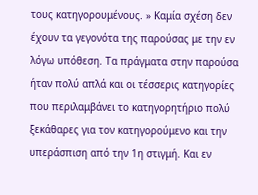τους κατηγορουμένους. » Καμία σχέση δεν έχουν τα γεγονότα της παρούσας με την εν λόγω υπόθεση. Τα πράγματα στην παρούσα ήταν πολύ απλά και οι τέσσερις κατηγορίες που περιλαμβάνει το κατηγορητήριο πολύ ξεκάθαρες για τον κατηγορούμενο και την υπεράσπιση από την 1η στιγμή. Και εν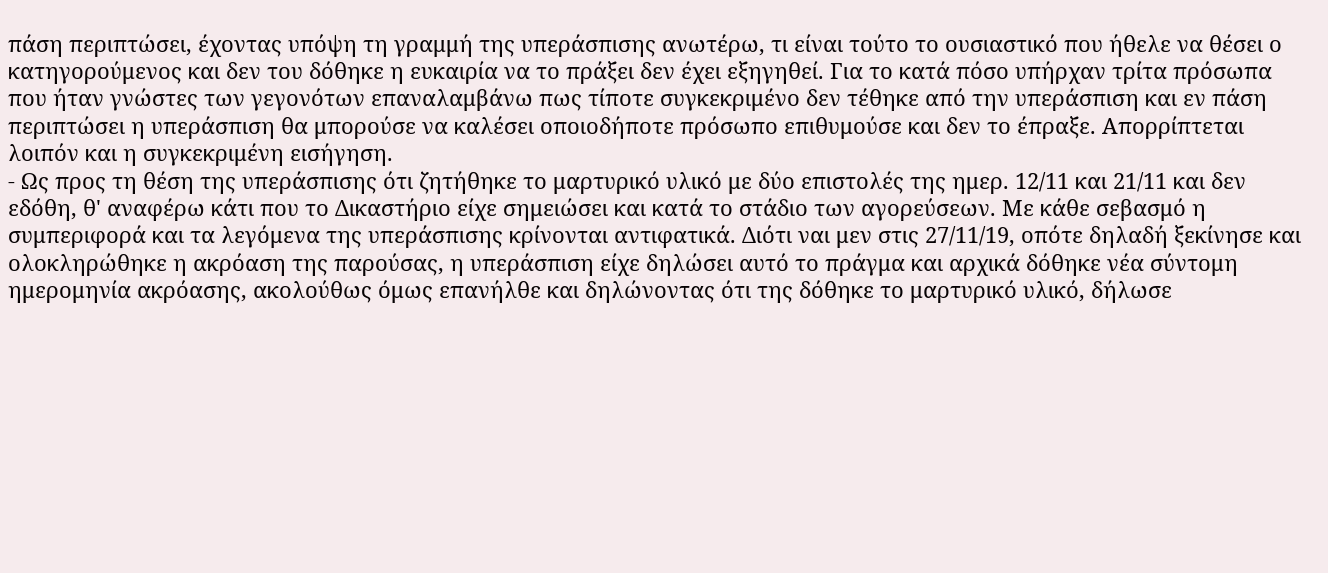πάση περιπτώσει, έχοντας υπόψη τη γραμμή της υπεράσπισης ανωτέρω, τι είναι τούτο το ουσιαστικό που ήθελε να θέσει ο κατηγορούμενος και δεν του δόθηκε η ευκαιρία να το πράξει δεν έχει εξηγηθεί. Για το κατά πόσο υπήρχαν τρίτα πρόσωπα που ήταν γνώστες των γεγονότων επαναλαμβάνω πως τίποτε συγκεκριμένο δεν τέθηκε από την υπεράσπιση και εν πάση περιπτώσει η υπεράσπιση θα μπορούσε να καλέσει οποιοδήποτε πρόσωπο επιθυμούσε και δεν το έπραξε. Απορρίπτεται λοιπόν και η συγκεκριμένη εισήγηση.
- Ως προς τη θέση της υπεράσπισης ότι ζητήθηκε το μαρτυρικό υλικό με δύο επιστολές της ημερ. 12/11 και 21/11 και δεν εδόθη, θ' αναφέρω κάτι που το Δικαστήριο είχε σημειώσει και κατά το στάδιο των αγορεύσεων. Με κάθε σεβασμό η συμπεριφορά και τα λεγόμενα της υπεράσπισης κρίνονται αντιφατικά. Διότι ναι μεν στις 27/11/19, οπότε δηλαδή ξεκίνησε και ολοκληρώθηκε η ακρόαση της παρούσας, η υπεράσπιση είχε δηλώσει αυτό το πράγμα και αρχικά δόθηκε νέα σύντομη ημερομηνία ακρόασης, ακολούθως όμως επανήλθε και δηλώνοντας ότι της δόθηκε το μαρτυρικό υλικό, δήλωσε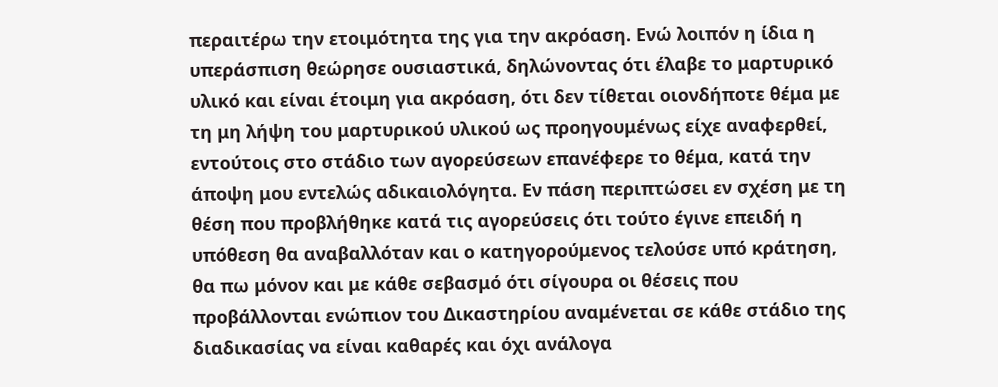περαιτέρω την ετοιμότητα της για την ακρόαση. Ενώ λοιπόν η ίδια η υπεράσπιση θεώρησε ουσιαστικά, δηλώνοντας ότι έλαβε το μαρτυρικό υλικό και είναι έτοιμη για ακρόαση, ότι δεν τίθεται οιονδήποτε θέμα με τη μη λήψη του μαρτυρικού υλικού ως προηγουμένως είχε αναφερθεί, εντούτοις στο στάδιο των αγορεύσεων επανέφερε το θέμα, κατά την άποψη μου εντελώς αδικαιολόγητα. Εν πάση περιπτώσει εν σχέση με τη θέση που προβλήθηκε κατά τις αγορεύσεις ότι τούτο έγινε επειδή η υπόθεση θα αναβαλλόταν και ο κατηγορούμενος τελούσε υπό κράτηση, θα πω μόνον και με κάθε σεβασμό ότι σίγουρα οι θέσεις που προβάλλονται ενώπιον του Δικαστηρίου αναμένεται σε κάθε στάδιο της διαδικασίας να είναι καθαρές και όχι ανάλογα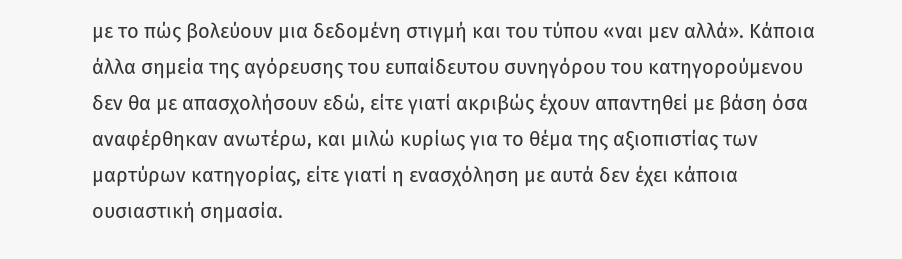με το πώς βολεύουν μια δεδομένη στιγμή και του τύπου «ναι μεν αλλά». Κάποια άλλα σημεία της αγόρευσης του ευπαίδευτου συνηγόρου του κατηγορούμενου δεν θα με απασχολήσουν εδώ, είτε γιατί ακριβώς έχουν απαντηθεί με βάση όσα αναφέρθηκαν ανωτέρω, και μιλώ κυρίως για το θέμα της αξιοπιστίας των μαρτύρων κατηγορίας, είτε γιατί η ενασχόληση με αυτά δεν έχει κάποια ουσιαστική σημασία.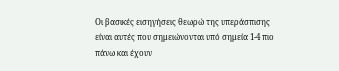Οι βασικές εισηγήσεις θεωρώ της υπεράσπισης είναι αυτές που σημειώνονται υπό σημεία 1-4 πιο πάνω και έχουν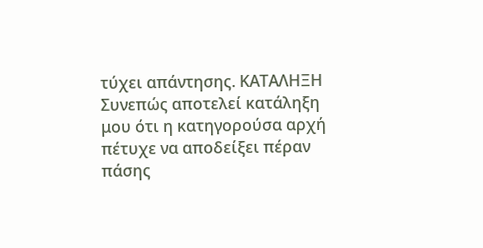τύχει απάντησης. ΚΑΤΑΛΗΞΗ Συνεπώς αποτελεί κατάληξη μου ότι η κατηγορούσα αρχή πέτυχε να αποδείξει πέραν πάσης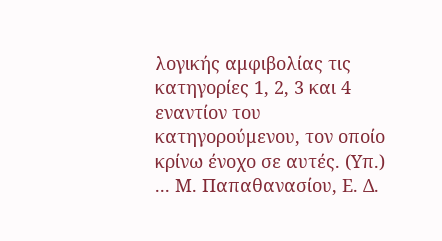λογικής αμφιβολίας τις κατηγορίες 1, 2, 3 και 4 εναντίον του κατηγορούμενου, τον οποίο κρίνω ένοχο σε αυτές. (Υπ.) ... Μ. Παπαθανασίου, Ε. Δ.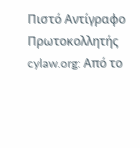Πιστό Αντίγραφο Πρωτοκολλητής cylaw.org: Από το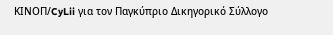ΚΙΝOΠ/CyLii για τον Παγκύπριο Δικηγορικό Σύλλογο